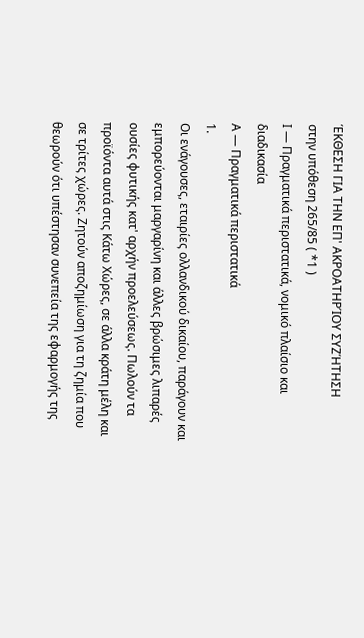ΈΚΘΕΣΗ ΓΙΑ ΤΗΝ ΕΠ' ΑΚΡΟΑΤΗΡΊΟΥ ΣΥΖΉΤΗΣΗ
στην υπόθεση 265/85 ( *1 )
Ι — Πραγματικά περιστατικά, νομικό πλαίσιο και διαδικασία
Α — Πραγματικά περιστατικά
1.
Οι ενάγουσες, εταιρίες ολλανδικού δικαίου, παράγουν και εμπορεύονται μαργαρίνη και άλλες βρώσιμες λιπαρές ουσίες φυτικής κατ' αρχήν προελεύσεως. Πωλούν τα προϊόντα αυτά στις Κάτω Χώρες, σε άλλα κράτη μέλη και σε τρίτες χώρες. Ζητούν αποζημίωση για τη ζημία που θεωρούν ότι υπέστησαν συνεπεία της εφαρμογής της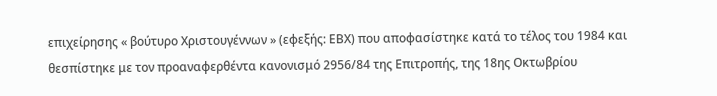επιχείρησης « βούτυρο Χριστουγέννων » (εφεξής: ΕΒΧ) που αποφασίστηκε κατά το τέλος του 1984 και θεσπίστηκε με τον προαναφερθέντα κανονισμό 2956/84 της Επιτροπής, της 18ης Οκτωβρίου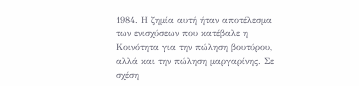1984. Η ζημία αυτή ήταν αποτέλεσμα των ενισχύσεων που κατέβαλε η Κοινότητα για την πώληση βουτύρου, αλλά και την πώληση μαργαρίνης. Σε σχέση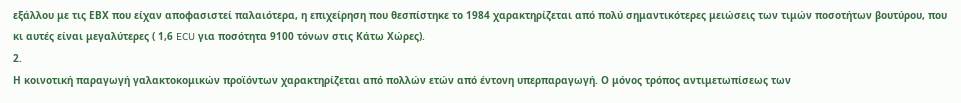εξάλλου με τις ΕΒΧ που είχαν αποφασιστεί παλαιότερα, η επιχείρηση που θεσπίστηκε το 1984 χαρακτηρίζεται από πολύ σημαντικότερες μειώσεις των τιμών ποσοτήτων βουτύρου, που κι αυτές είναι μεγαλύτερες ( 1,6 ECU για ποσότητα 9100 τόνων στις Κάτω Χώρες).
2.
Η κοινοτική παραγωγή γαλακτοκομικών προϊόντων χαρακτηρίζεται από πολλών ετών από έντονη υπερπαραγωγή. Ο μόνος τρόπος αντιμετωπίσεως των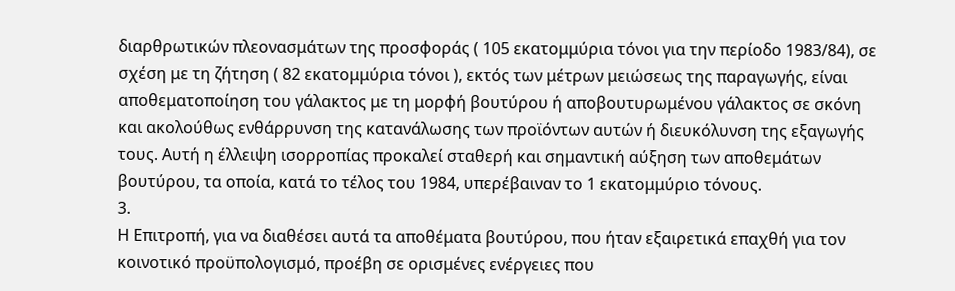διαρθρωτικών πλεονασμάτων της προσφοράς ( 105 εκατομμύρια τόνοι για την περίοδο 1983/84), σε σχέση με τη ζήτηση ( 82 εκατομμύρια τόνοι ), εκτός των μέτρων μειώσεως της παραγωγής, είναι αποθεματοποίηση του γάλακτος με τη μορφή βουτύρου ή αποβουτυρωμένου γάλακτος σε σκόνη και ακολούθως ενθάρρυνση της κατανάλωσης των προϊόντων αυτών ή διευκόλυνση της εξαγωγής τους. Αυτή η έλλειψη ισορροπίας προκαλεί σταθερή και σημαντική αύξηση των αποθεμάτων βουτύρου, τα οποία, κατά το τέλος του 1984, υπερέβαιναν το 1 εκατομμύριο τόνους.
3.
Η Επιτροπή, για να διαθέσει αυτά τα αποθέματα βουτύρου, που ήταν εξαιρετικά επαχθή για τον κοινοτικό προϋπολογισμό, προέβη σε ορισμένες ενέργειες που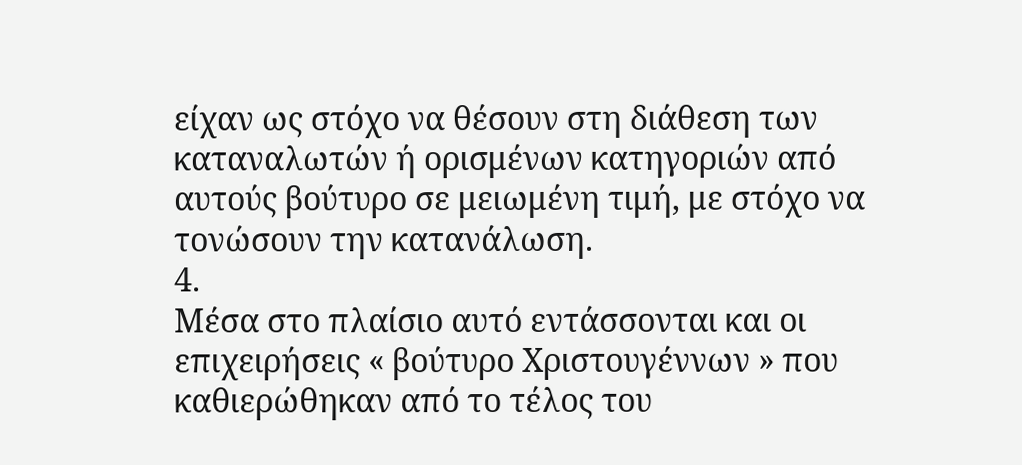είχαν ως στόχο να θέσουν στη διάθεση των καταναλωτών ή ορισμένων κατηγοριών από αυτούς βούτυρο σε μειωμένη τιμή, με στόχο να τονώσουν την κατανάλωση.
4.
Μέσα στο πλαίσιο αυτό εντάσσονται και οι επιχειρήσεις « βούτυρο Χριστουγέννων » που καθιερώθηκαν από το τέλος του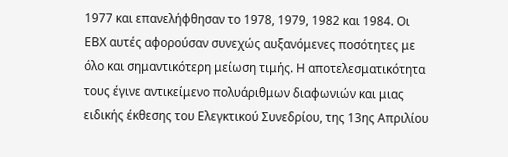1977 και επανελήφθησαν το 1978, 1979, 1982 και 1984. Οι ΕΒΧ αυτές αφορούσαν συνεχώς αυξανόμενες ποσότητες με όλο και σημαντικότερη μείωση τιμής. Η αποτελεσματικότητα τους έγινε αντικείμενο πολυάριθμων διαφωνιών και μιας ειδικής έκθεσης του Ελεγκτικού Συνεδρίου, της 13ης Απριλίου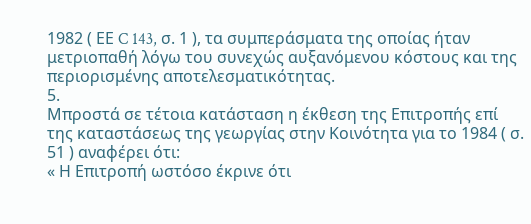1982 ( ΕΕ C 143, σ. 1 ), τα συμπεράσματα της οποίας ήταν μετριοπαθή λόγω του συνεχώς αυξανόμενου κόστους και της περιορισμένης αποτελεσματικότητας.
5.
Μπροστά σε τέτοια κατάσταση η έκθεση της Επιτροπής επί της καταστάσεως της γεωργίας στην Κοινότητα για το 1984 ( σ. 51 ) αναφέρει ότι:
« Η Επιτροπή ωστόσο έκρινε ότι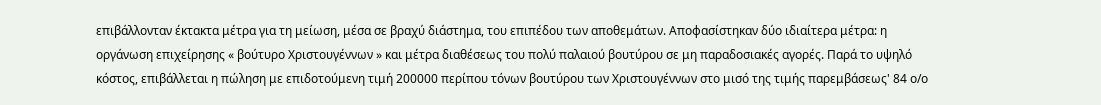επιβάλλονταν έκτακτα μέτρα για τη μείωση, μέσα σε βραχύ διάστημα, του επιπέδου των αποθεμάτων. Αποφασίστηκαν δύο ιδιαίτερα μέτρα: η οργάνωση επιχείρησης « βούτυρο Χριστουγέννων » και μέτρα διαθέσεως του πολύ παλαιού βουτύρου σε μη παραδοσιακές αγορές. Παρά το υψηλό κόστος, επιβάλλεται η πώληση με επιδοτούμενη τιμή 200000 περίπου τόνων βουτύρου των Χριστουγέννων στο μισό της τιμής παρεμβάσεως' 84 ο/ο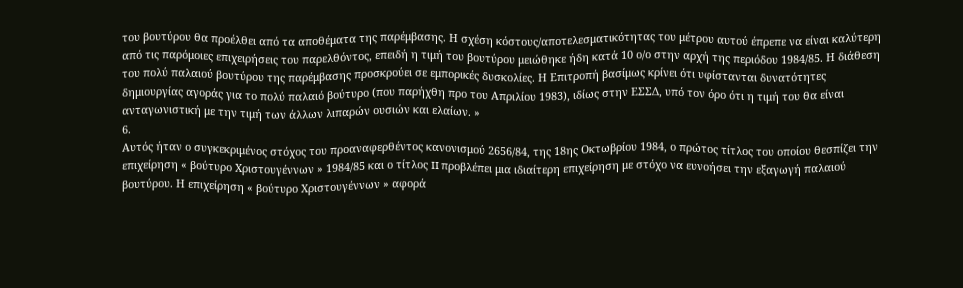του βουτύρου θα προέλθει από τα αποθέματα της παρέμβασης. Η σχέση κόστους/αποτελεσματικότητας του μέτρου αυτού έπρεπε να είναι καλύτερη από τις παρόμοιες επιχειρήσεις του παρελθόντος, επειδή η τιμή του βουτύρου μειώθηκε ήδη κατά 10 ο/ο στην αρχή της περιόδου 1984/85. Η διάθεση του πολύ παλαιού βουτύρου της παρέμβασης προσκρούει σε εμπορικές δυσκολίες. Η Επιτροπή βασίμως κρίνει ότι υφίστανται δυνατότητες δημιουργίας αγοράς για το πολύ παλαιό βούτυρο (που παρήχθη προ του Απριλίου 1983), ιδίως στην ΕΣΣΔ, υπό τον όρο ότι η τιμή του θα είναι ανταγωνιστική με την τιμή των άλλων λιπαρών ουσιών και ελαίων. »
6.
Αυτός ήταν ο συγκεκριμένος στόχος του προαναφερθέντος κανονισμού 2656/84, της 18ης Οκτωβρίου 1984, ο πρώτος τίτλος του οποίου θεσπίζει την επιχείρηση « βούτυρο Χριστουγέννων » 1984/85 και ο τίτλος II προβλέπει μια ιδιαίτερη επιχείρηση με στόχο να ευνοήσει την εξαγωγή παλαιού βουτύρου. Η επιχείρηση « βούτυρο Χριστουγέννων » αφορά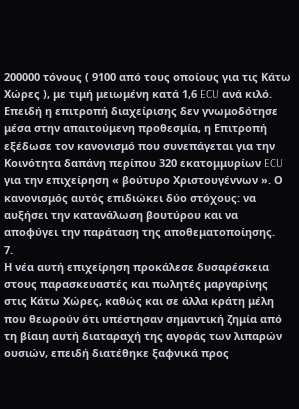200000 τόνους ( 9100 από τους οποίους για τις Κάτω Χώρες ), με τιμή μειωμένη κατά 1,6 ECU ανά κιλό. Επειδή η επιτροπή διαχείρισης δεν γνωμοδότησε μέσα στην απαιτούμενη προθεσμία, η Επιτροπή εξέδωσε τον κανονισμό που συνεπάγεται για την Κοινότητα δαπάνη περίπου 320 εκατομμυρίων ECU για την επιχείρηση « βούτυρο Χριστουγέννων ». Ο κανονισμός αυτός επιδιώκει δύο στόχους: να αυξήσει την κατανάλωση βουτύρου και να αποφύγει την παράταση της αποθεματοποίησης.
7.
Η νέα αυτή επιχείρηση προκάλεσε δυσαρέσκεια στους παρασκευαστές και πωλητές μαργαρίνης στις Κάτω Χώρες, καθώς και σε άλλα κράτη μέλη που θεωρούν ότι υπέστησαν σημαντική ζημία από τη βίαιη αυτή διαταραχή της αγοράς των λιπαρών ουσιών, επειδή διατέθηκε ξαφνικά προς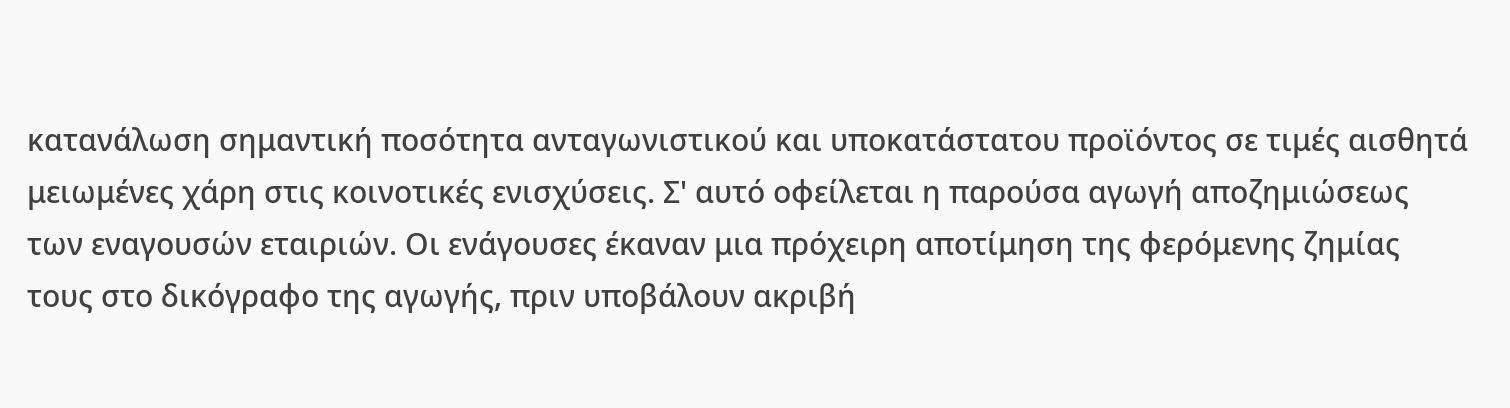κατανάλωση σημαντική ποσότητα ανταγωνιστικού και υποκατάστατου προϊόντος σε τιμές αισθητά μειωμένες χάρη στις κοινοτικές ενισχύσεις. Σ' αυτό οφείλεται η παρούσα αγωγή αποζημιώσεως των εναγουσών εταιριών. Οι ενάγουσες έκαναν μια πρόχειρη αποτίμηση της φερόμενης ζημίας τους στο δικόγραφο της αγωγής, πριν υποβάλουν ακριβή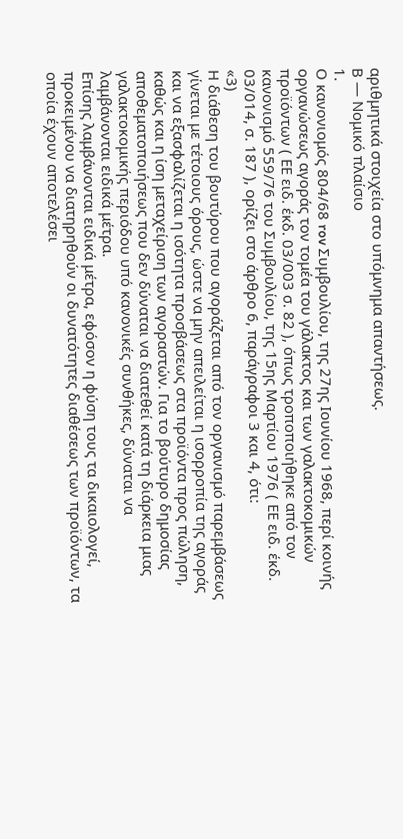αριθμητικά στοιχεία στο υπόμνημα απαντήσεως.
Β — Νομικό πλαίσιο
1.
Ο κανονιομός 804/68 rov Συμβουλίου, της 27ης Ιουνίου 1968, περί κοινής οργανώσεως αγοράς τον τομέα του γάλακτος και των γαλακτοκομικών προϊόντων ( ΕΕ ειδ. έκδ. 03/003 σ. 82 ), όπως τροποποιήθηκε από τον κανονισμό 559/76 του Συμβουλίου, της 15ης Μαρτίου 1976 ( ΕΕ ειδ. έκδ. 03/014, σ. 187 ), ορίζει στο άρθρο 6, παράγραφοι 3 και 4, ότι:
«3)
Η διάθεση του βουτύρου που αγοράζεται από τον οργανισμό παρεμβάσεως γίνεται με τέτοιους όρους, ώστε να μην απειλείται η ισορροπία της αγοράς και να εξασφαλίζεται η ισότητα προσβάσεως στα προϊόντα προς πώληση, καθώς και η ίση μεταχείριση των αγοραστών. Για το βούτυρο δημοσίας αποθεματοποιήσεως που δεν δύναται να διατεθεί κατά τη διάρκεια μιας γαλακτοκομικής περιόδου υπό κανονικές συνθήκες, δύναται να λαμβάνονται ειδικά μέτρα.
Επίσης λαμβάνονται ειδικά μέτρα, εφόσον η φύση τους τα δικαιολογεί, προκειμένου να διατηρηθούν οι δυνατότητες διαθέσεως των προϊόντων, τα οποία έχουν αποτελέσει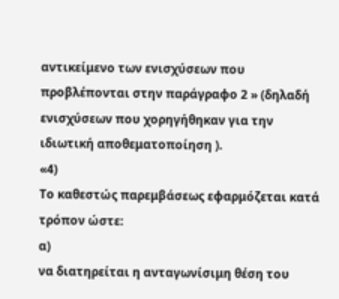αντικείμενο των ενισχύσεων που προβλέπονται στην παράγραφο 2 » (δηλαδή ενισχύσεων που χορηγήθηκαν για την ιδιωτική αποθεματοποίηση ).
«4)
Το καθεστώς παρεμβάσεως εφαρμόζεται κατά τρόπον ώστε:
α)
να διατηρείται η ανταγωνίσιμη θέση του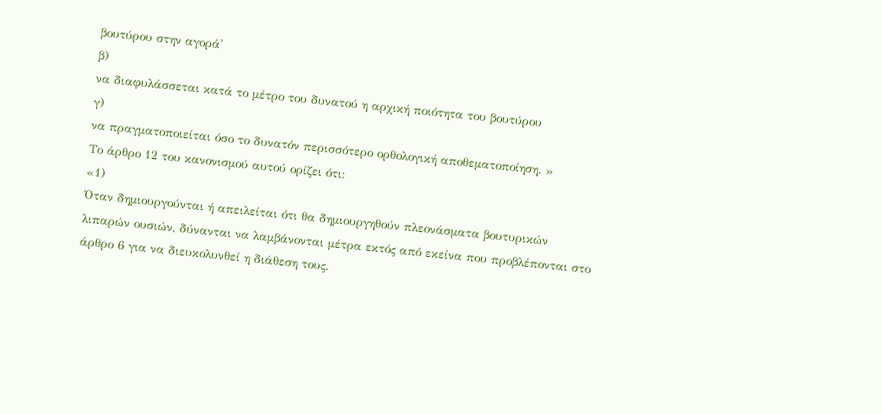βουτύρου στην αγορά'
β)
να διαφυλάσσεται κατά το μέτρο του δυνατού η αρχική ποιότητα του βουτύρου
γ)
να πραγματοποιείται όσο το δυνατόν περισσότερο ορθολογική αποθεματοποίηση. »
Το άρθρο 12 του κανονισμού αυτού ορίζει ότι:
«1)
Όταν δημιουργούνται ή απειλείται ότι θα δημιουργηθούν πλεονάσματα βουτυρικών λιπαρών ουσιών, δύνανται να λαμβάνονται μέτρα εκτός από εκείνα που προβλέπονται στο άρθρο 6 για να διευκολυνθεί η διάθεση τους.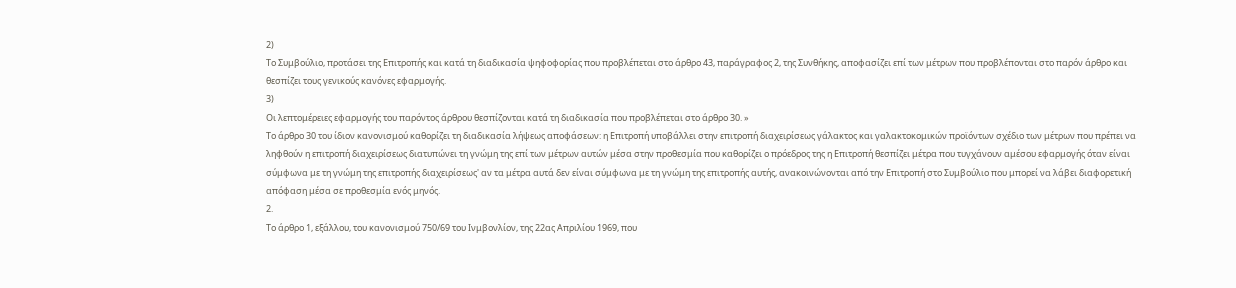2)
Το Συμβούλιο, προτάσει της Επιτροπής και κατά τη διαδικασία ψηφοφορίας που προβλέπεται στο άρθρο 43, παράγραφος 2, της Συνθήκης, αποφασίζει επί των μέτρων που προβλέπονται στο παρόν άρθρο και θεσπίζει τους γενικούς κανόνες εφαρμογής.
3)
Οι λεπτομέρειες εφαρμογής του παρόντος άρθρου θεσπίζονται κατά τη διαδικασία που προβλέπεται στο άρθρο 30. »
Το άρθρο 30 του ίδιον κανονισμού καθορίζει τη διαδικασία λήψεως αποφάσεων: η Επιτροπή υποβάλλει στην επιτροπή διαχειρίσεως γάλακτος και γαλακτοκομικών προϊόντων σχέδιο των μέτρων που πρέπει να ληφθούν η επιτροπή διαχειρίσεως διατυπώνει τη γνώμη της επί των μέτρων αυτών μέσα στην προθεσμία που καθορίζει ο πρόεδρος της η Επιτροπή θεσπίζει μέτρα που τυγχάνουν αμέσου εφαρμογής όταν είναι σύμφωνα με τη γνώμη της επιτροπής διαχειρίσεως' αν τα μέτρα αυτά δεν είναι σύμφωνα με τη γνώμη της επιτροπής αυτής, ανακοινώνονται από την Επιτροπή στο Συμβούλιο που μπορεί να λάβει διαφορετική απόφαση μέσα σε προθεσμία ενός μηνός.
2.
Το άρθρο 1, εξάλλου, του κανονισμού 750/69 του Ινμβονλίον, της 22ας Απριλίου 1969, που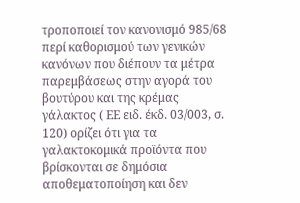τροποποιεί τον κανονισμό 985/68 περί καθορισμού των γενικών κανόνων που διέπουν τα μέτρα παρεμβάσεως στην αγορά του βουτύρου και της κρέμας γάλακτος ( ΕΕ ειδ. έκδ. 03/003, σ. 120) ορίζει ότι για τα γαλακτοκομικά προϊόντα που βρίσκονται σε δημόσια αποθεματοποίηση και δεν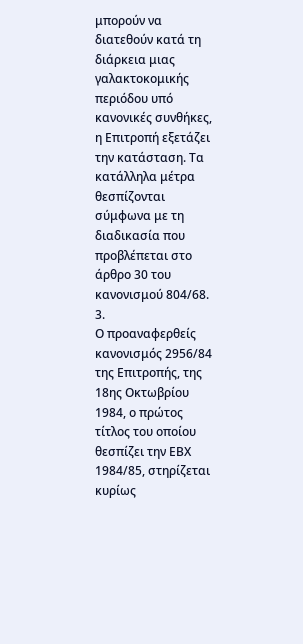μπορούν να διατεθούν κατά τη διάρκεια μιας γαλακτοκομικής περιόδου υπό κανονικές συνθήκες, η Επιτροπή εξετάζει την κατάσταση. Τα κατάλληλα μέτρα θεσπίζονται σύμφωνα με τη διαδικασία που προβλέπεται στο άρθρο 30 του κανονισμού 804/68.
3.
Ο προαναφερθείς κανονισμός 2956/84 της Επιτροπής, της 18ης Οκτωβρίου 1984, ο πρώτος τίτλος του οποίου θεσπίζει την ΕΒΧ 1984/85, στηρίζεται κυρίως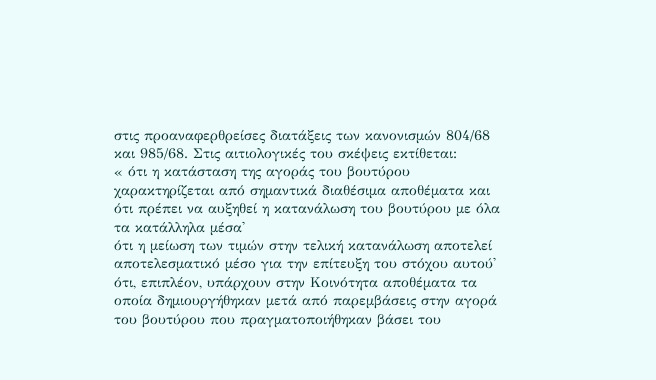στις προαναφερθρείσες διατάξεις των κανονισμών 804/68 και 985/68. Στις αιτιολογικές του σκέψεις εκτίθεται:
« ότι η κατάσταση της αγοράς του βουτύρου χαρακτηρίζεται από σημαντικά διαθέσιμα αποθέματα και ότι πρέπει να αυξηθεί η κατανάλωση του βουτύρου με όλα τα κατάλληλα μέσα'
ότι η μείωση των τιμών στην τελική κατανάλωση αποτελεί αποτελεσματικό μέσο για την επίτευξη του στόχου αυτού'
ότι, επιπλέον, υπάρχουν στην Κοινότητα αποθέματα τα οποία δημιουργήθηκαν μετά από παρεμβάσεις στην αγορά του βουτύρου που πραγματοποιήθηκαν βάσει του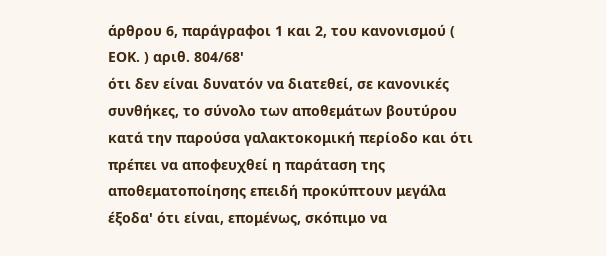άρθρου 6, παράγραφοι 1 και 2, του κανονισμού ( ΕΟΚ. ) αριθ. 804/68'
ότι δεν είναι δυνατόν να διατεθεί, σε κανονικές συνθήκες, το σύνολο των αποθεμάτων βουτύρου κατά την παρούσα γαλακτοκομική περίοδο και ότι πρέπει να αποφευχθεί η παράταση της αποθεματοποίησης επειδή προκύπτουν μεγάλα έξοδα' ότι είναι, επομένως, σκόπιμο να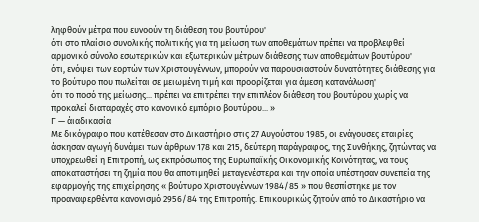ληφθούν μέτρα που ευνοούν τη διάθεση του βουτύρου'
ότι στο πλαίσιο συνολικής πολιτικής για τη μείωση των αποθεμάτων πρέπει να προβλεφθεί αρμονικό σύνολο εσωτερικών και εξωτερικών μέτρων διάθεσης των αποθεμάτων βουτύρου'
ότι, ενόψει των εορτών των Χριστουγέννων, μπορούν να παρουσιαστούν δυνατότητες διάθεσης για το βούτυρο που πωλείται σε μειωμένη τιμή και προορίζεται για άμεση κατανάλωση'
ότι το ποσό της μείωσης... πρέπει να επιτρέπει την επιπλέον διάθεση του βουτύρου χωρίς να προκαλεί διαταραχές στο κανονικό εμπόριο βουτύρου... »
Γ — άιαδικασία
Με δικόγραφο που κατέθεσαν στο Δικαστήριο στις 27 Αυγούστου 1985, οι ενάγουσες εταιρίες άσκησαν αγωγή δυνάμει των άρθρων 178 και 215, δεύτερη παράγραφος, της Συνθήκης, ζητώντας να υποχρεωθεί η Επιτροπή, ως εκπρόσωπος της Ευρωπαϊκής Οικονομικής Κοινότητας, να τους αποκαταστήσει τη ζημία που θα αποτιμηθεί μεταγενέστερα και την οποία υπέστησαν συνεπεία της εφαρμογής της επιχείρησης « βούτυρο Χριστουγέννων 1984/85 » που θεσπίστηκε με τον προαναφερθέντα κανονισμό 2956/84 της Επιτροπής. Επικουρικώς ζητούν από το Δικαστήριο να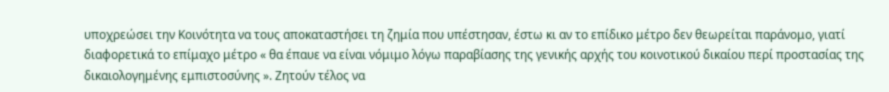υποχρεώσει την Κοινότητα να τους αποκαταστήσει τη ζημία που υπέστησαν, έστω κι αν το επίδικο μέτρο δεν θεωρείται παράνομο, γιατί διαφορετικά το επίμαχο μέτρο « θα έπαυε να είναι νόμιμο λόγω παραβίασης της γενικής αρχής του κοινοτικού δικαίου περί προστασίας της δικαιολογημένης εμπιστοσύνης ». Ζητούν τέλος να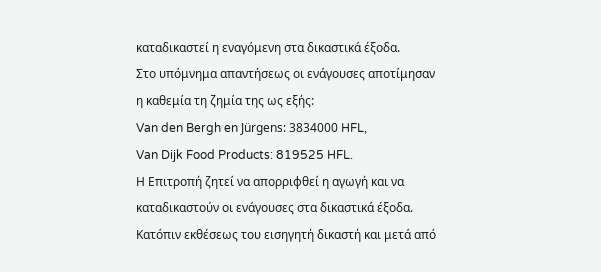καταδικαστεί η εναγόμενη στα δικαστικά έξοδα.
Στο υπόμνημα απαντήσεως οι ενάγουσες αποτίμησαν η καθεμία τη ζημία της ως εξής:
Van den Bergh en Jürgens: 3834000 HFL,
Van Dijk Food Products: 819525 HFL.
Η Επιτροπή ζητεί να απορριφθεί η αγωγή και να καταδικαστούν οι ενάγουσες στα δικαστικά έξοδα.
Κατόπιν εκθέσεως του εισηγητή δικαστή και μετά από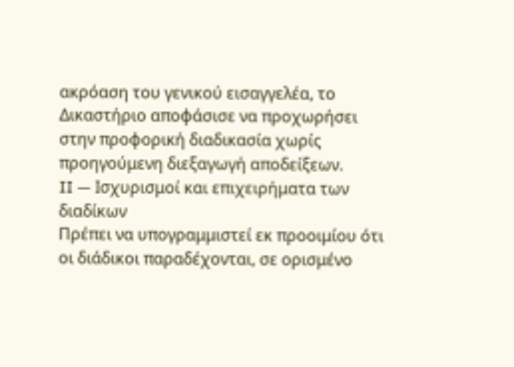ακρόαση του γενικού εισαγγελέα, το Δικαστήριο αποφάσισε να προχωρήσει στην προφορική διαδικασία χωρίς προηγούμενη διεξαγωγή αποδείξεων.
II — Ισχυρισμοί και επιχειρήματα των διαδίκων
Πρέπει να υπογραμμιστεί εκ προοιμίου ότι οι διάδικοι παραδέχονται, σε ορισμένο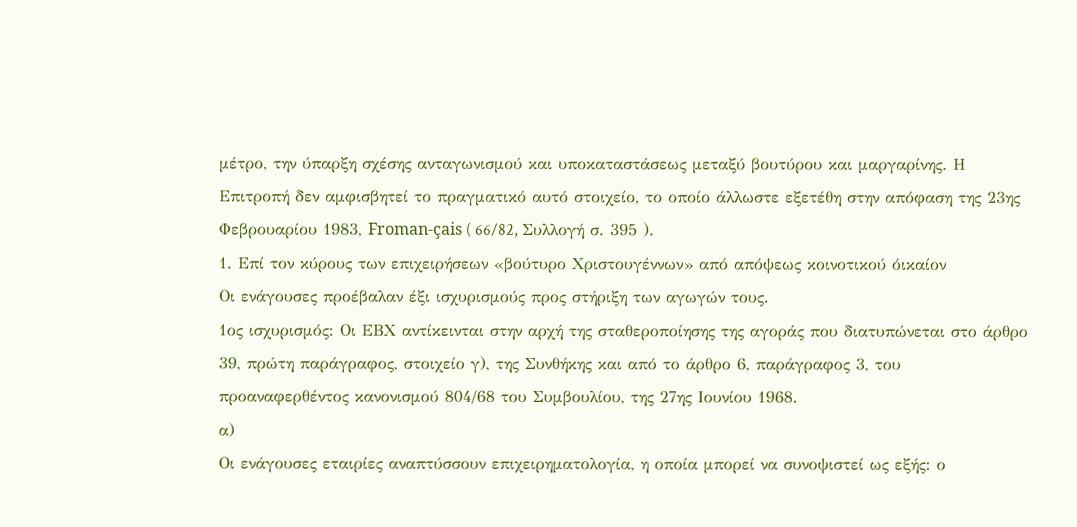μέτρο, την ύπαρξη σχέσης ανταγωνισμού και υποκαταστάσεως μεταξύ βουτύρου και μαργαρίνης. Η Επιτροπή δεν αμφισβητεί το πραγματικό αυτό στοιχείο, το οποίο άλλωστε εξετέθη στην απόφαση της 23ης Φεβρουαρίου 1983, Froman-çais ( 66/82, Συλλογή σ. 395 ).
1. Επί τον κύρους των επιχειρήσεων «βούτυρο Χριστουγέννων» από απόψεως κοινοτικού όικαίον
Οι ενάγουσες προέβαλαν έξι ισχυρισμούς προς στήριξη των αγωγών τους.
1ος ισχυρισμός: Οι ΕΒΧ αντίκεινται στην αρχή της σταθεροποίησης της αγοράς που διατυπώνεται στο άρθρο 39, πρώτη παράγραφος, στοιχείο γ), της Συνθήκης και από το άρθρο 6, παράγραφος 3, του προαναφερθέντος κανονισμού 804/68 του Συμβουλίου, της 27ης Ιουνίου 1968.
α)
Οι ενάγουσες εταιρίες αναπτύσσουν επιχειρηματολογία, η οποία μπορεί να συνοψιστεί ως εξής: ο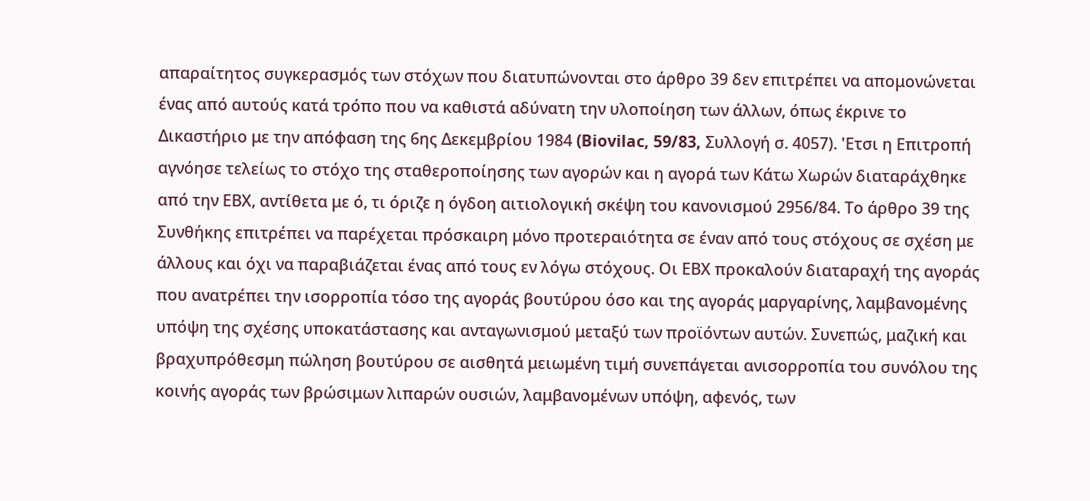απαραίτητος συγκερασμός των στόχων που διατυπώνονται στο άρθρο 39 δεν επιτρέπει να απομονώνεται ένας από αυτούς κατά τρόπο που να καθιστά αδύνατη την υλοποίηση των άλλων, όπως έκρινε το Δικαστήριο με την απόφαση της 6ης Δεκεμβρίου 1984 (Biovilac, 59/83, Συλλογή σ. 4057). 'Ετσι η Επιτροπή αγνόησε τελείως το στόχο της σταθεροποίησης των αγορών και η αγορά των Κάτω Χωρών διαταράχθηκε από την ΕΒΧ, αντίθετα με ό, τι όριζε η όγδοη αιτιολογική σκέψη του κανονισμού 2956/84. Το άρθρο 39 της Συνθήκης επιτρέπει να παρέχεται πρόσκαιρη μόνο προτεραιότητα σε έναν από τους στόχους σε σχέση με άλλους και όχι να παραβιάζεται ένας από τους εν λόγω στόχους. Οι ΕΒΧ προκαλούν διαταραχή της αγοράς που ανατρέπει την ισορροπία τόσο της αγοράς βουτύρου όσο και της αγοράς μαργαρίνης, λαμβανομένης υπόψη της σχέσης υποκατάστασης και ανταγωνισμού μεταξύ των προϊόντων αυτών. Συνεπώς, μαζική και βραχυπρόθεσμη πώληση βουτύρου σε αισθητά μειωμένη τιμή συνεπάγεται ανισορροπία του συνόλου της κοινής αγοράς των βρώσιμων λιπαρών ουσιών, λαμβανομένων υπόψη, αφενός, των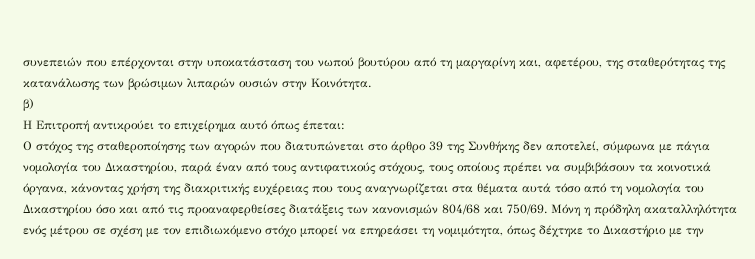συνεπειών που επέρχονται στην υποκατάσταση του νωπού βουτύρου από τη μαργαρίνη και, αφετέρου, της σταθερότητας της κατανάλωσης των βρώσιμων λιπαρών ουσιών στην Κοινότητα.
β)
Η Επιτροπή αντικρούει το επιχείρημα αυτό όπως έπεται:
Ο στόχος της σταθεροποίησης των αγορών που διατυπώνεται στο άρθρο 39 της Συνθήκης δεν αποτελεί, σύμφωνα με πάγια νομολογία του Δικαστηρίου, παρά έναν από τους αντιφατικούς στόχους, τους οποίους πρέπει να συμβιβάσουν τα κοινοτικά όργανα, κάνοντας χρήση της διακριτικής ευχέρειας που τους αναγνωρίζεται στα θέματα αυτά τόσο από τη νομολογία του Δικαστηρίου όσο και από τις προαναφερθείσες διατάξεις των κανονισμών 804/68 και 750/69. Μόνη η πρόδηλη ακαταλληλότητα ενός μέτρου σε σχέση με τον επιδιωκόμενο στόχο μπορεί να επηρεάσει τη νομιμότητα, όπως δέχτηκε το Δικαστήριο με την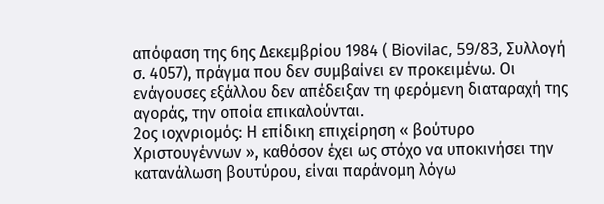απόφαση της 6ης Δεκεμβρίου 1984 ( Biovilac, 59/83, Συλλογή σ. 4057), πράγμα που δεν συμβαίνει εν προκειμένω. Οι ενάγουσες εξάλλου δεν απέδειξαν τη φερόμενη διαταραχή της αγοράς, την οποία επικαλούνται.
2ος ιοχνριομός: Η επίδικη επιχείρηση « βούτυρο Χριστουγέννων », καθόσον έχει ως στόχο να υποκινήσει την κατανάλωση βουτύρου, είναι παράνομη λόγω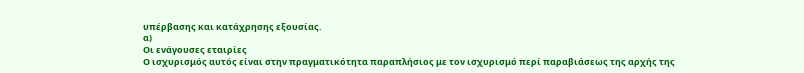υπέρβασης και κατάχρησης εξουσίας.
α)
Οι ενάγουσες εταιρίες
Ο ισχυρισμός αυτός είναι στην πραγματικότητα παραπλήσιος με τον ισχυρισμό περί παραβιάσεως της αρχής της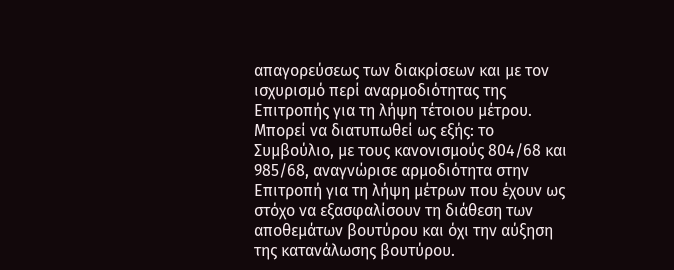απαγορεύσεως των διακρίσεων και με τον ισχυρισμό περί αναρμοδιότητας της Επιτροπής για τη λήψη τέτοιου μέτρου. Μπορεί να διατυπωθεί ως εξής: το Συμβούλιο, με τους κανονισμούς 804/68 και 985/68, αναγνώρισε αρμοδιότητα στην Επιτροπή για τη λήψη μέτρων που έχουν ως στόχο να εξασφαλίσουν τη διάθεση των αποθεμάτων βουτύρου και όχι την αύξηση της κατανάλωσης βουτύρου.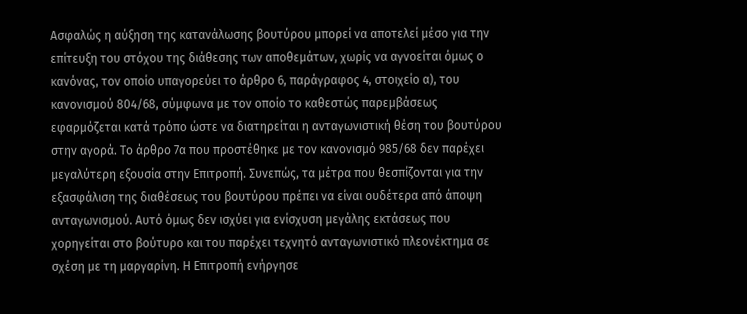Ασφαλώς η αύξηση της κατανάλωσης βουτύρου μπορεί να αποτελεί μέσο για την επίτευξη του στόχου της διάθεσης των αποθεμάτων, χωρίς να αγνοείται όμως ο κανόνας, τον οποίο υπαγορεύει το άρθρο 6, παράγραφος 4, στοιχείο α), του κανονισμού 804/68, σύμφωνα με τον οποίο το καθεστώς παρεμβάσεως εφαρμόζεται κατά τρόπο ώστε να διατηρείται η ανταγωνιστική θέση του βουτύρου στην αγορά. Το άρθρο 7α που προστέθηκε με τον κανονισμό 985/68 δεν παρέχει μεγαλύτερη εξουσία στην Επιτροπή. Συνεπώς, τα μέτρα που θεσπίζονται για την εξασφάλιση της διαθέσεως του βουτύρου πρέπει να είναι ουδέτερα από άποψη ανταγωνισμού. Αυτό όμως δεν ισχύει για ενίσχυση μεγάλης εκτάσεως που χορηγείται στο βούτυρο και του παρέχει τεχνητό ανταγωνιστικό πλεονέκτημα σε σχέση με τη μαργαρίνη. Η Επιτροπή ενήργησε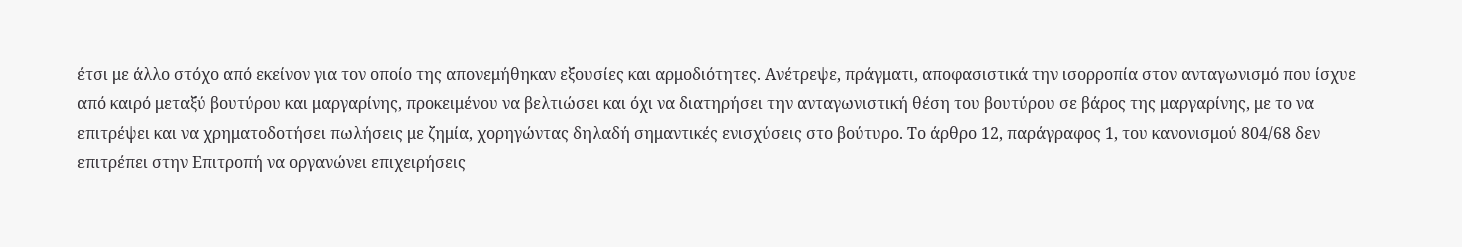έτσι με άλλο στόχο από εκείνον για τον οποίο της απονεμήθηκαν εξουσίες και αρμοδιότητες. Ανέτρεψε, πράγματι, αποφασιστικά την ισορροπία στον ανταγωνισμό που ίσχυε από καιρό μεταξύ βουτύρου και μαργαρίνης, προκειμένου να βελτιώσει και όχι να διατηρήσει την ανταγωνιστική θέση του βουτύρου σε βάρος της μαργαρίνης, με το να επιτρέψει και να χρηματοδοτήσει πωλήσεις με ζημία, χορηγώντας δηλαδή σημαντικές ενισχύσεις στο βούτυρο. Το άρθρο 12, παράγραφος 1, του κανονισμού 804/68 δεν επιτρέπει στην Επιτροπή να οργανώνει επιχειρήσεις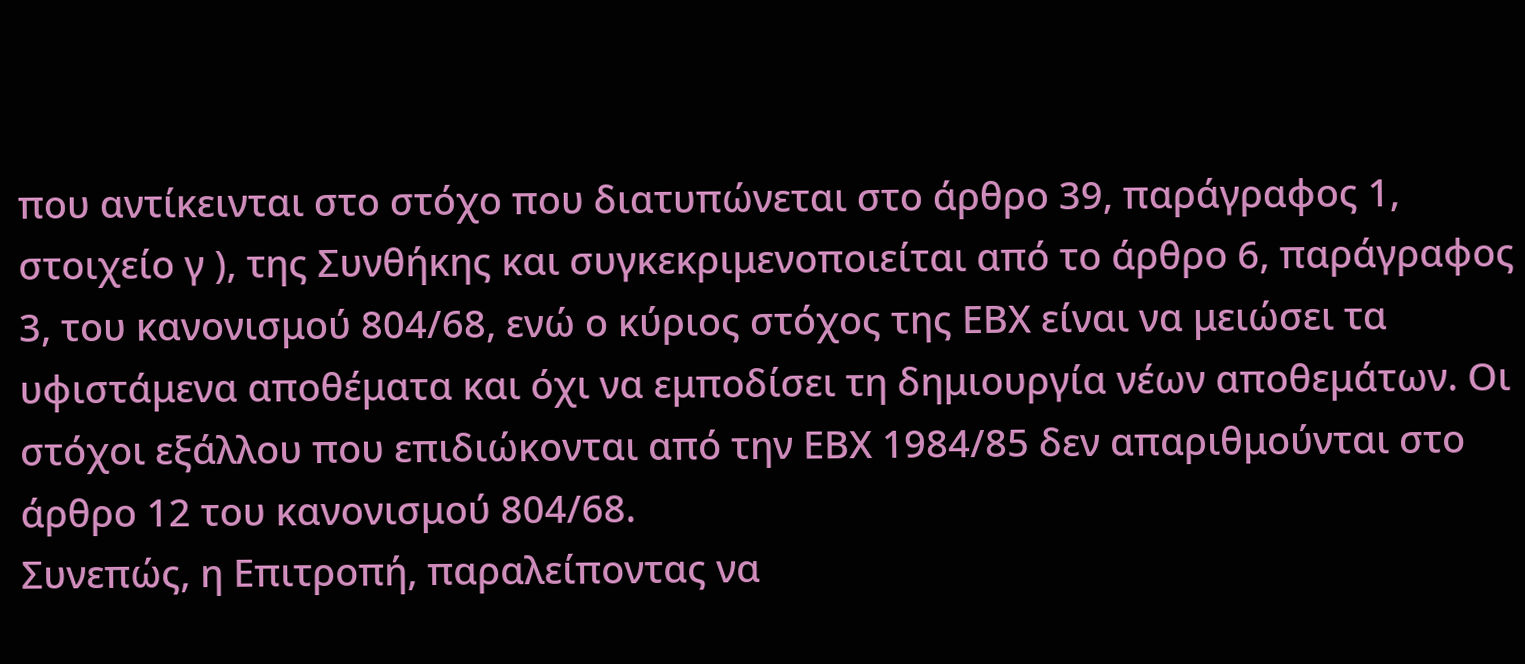που αντίκεινται στο στόχο που διατυπώνεται στο άρθρο 39, παράγραφος 1, στοιχείο γ ), της Συνθήκης και συγκεκριμενοποιείται από το άρθρο 6, παράγραφος 3, του κανονισμού 804/68, ενώ ο κύριος στόχος της ΕΒΧ είναι να μειώσει τα υφιστάμενα αποθέματα και όχι να εμποδίσει τη δημιουργία νέων αποθεμάτων. Οι στόχοι εξάλλου που επιδιώκονται από την ΕΒΧ 1984/85 δεν απαριθμούνται στο άρθρο 12 του κανονισμού 804/68.
Συνεπώς, η Επιτροπή, παραλείποντας να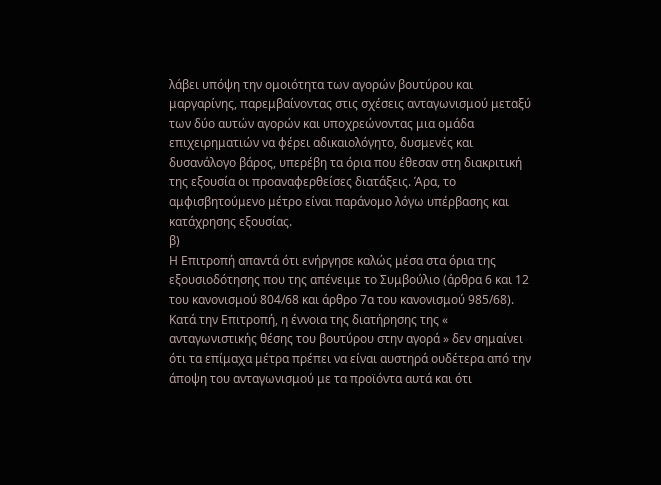λάβει υπόψη την ομοιότητα των αγορών βουτύρου και μαργαρίνης, παρεμβαίνοντας στις σχέσεις ανταγωνισμού μεταξύ των δύο αυτών αγορών και υποχρεώνοντας μια ομάδα επιχειρηματιών να φέρει αδικαιολόγητο, δυσμενές και δυσανάλογο βάρος, υπερέβη τα όρια που έθεσαν στη διακριτική της εξουσία οι προαναφερθείσες διατάξεις. Άρα, το αμφισβητούμενο μέτρο είναι παράνομο λόγω υπέρβασης και κατάχρησης εξουσίας.
β)
Η Επιτροπή απαντά ότι ενήργησε καλώς μέσα στα όρια της εξουσιοδότησης που της απένειμε το Συμβούλιο (άρθρα 6 και 12 του κανονισμού 804/68 και άρθρο 7α του κανονισμού 985/68). Κατά την Επιτροπή, η έννοια της διατήρησης της « ανταγωνιστικής θέσης του βουτύρου στην αγορά » δεν σημαίνει ότι τα επίμαχα μέτρα πρέπει να είναι αυστηρά ουδέτερα από την άποψη του ανταγωνισμού με τα προϊόντα αυτά και ότι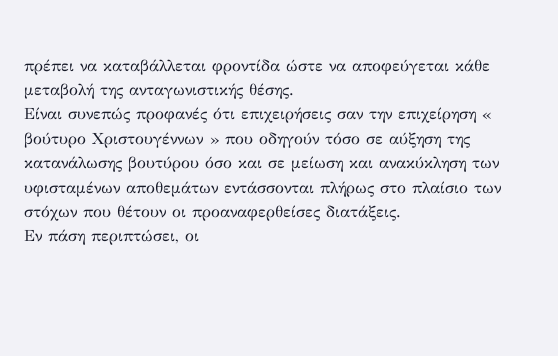πρέπει να καταβάλλεται φροντίδα ώστε να αποφεύγεται κάθε μεταβολή της ανταγωνιστικής θέσης.
Είναι συνεπώς προφανές ότι επιχειρήσεις σαν την επιχείρηση « βούτυρο Χριστουγέννων » που οδηγούν τόσο σε αύξηση της κατανάλωσης βουτύρου όσο και σε μείωση και ανακύκληση των υφισταμένων αποθεμάτων εντάσσονται πλήρως στο πλαίσιο των στόχων που θέτουν οι προαναφερθείσες διατάξεις.
Εν πάση περιπτώσει, οι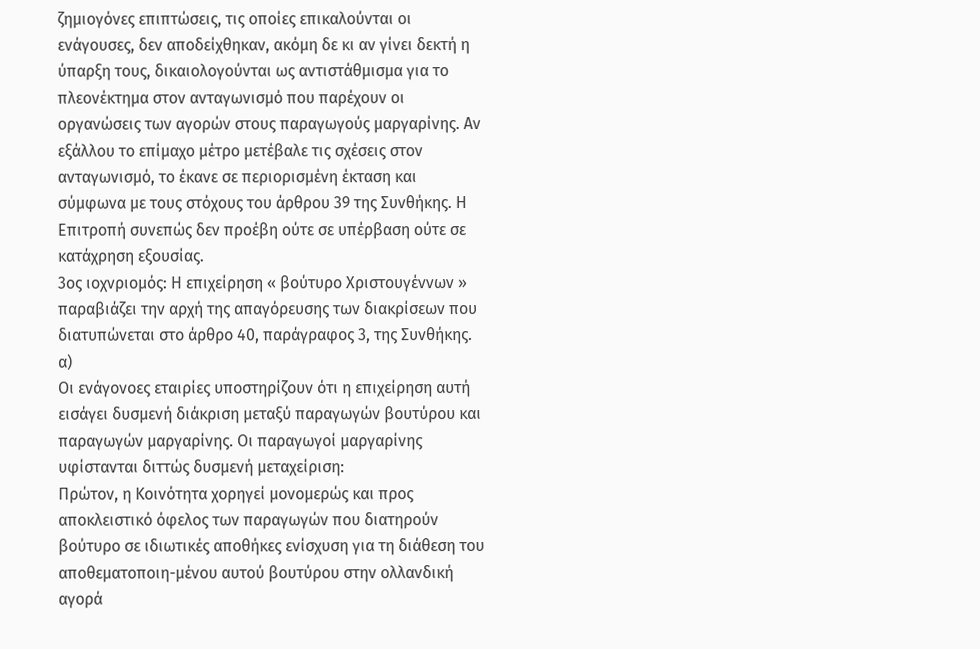ζημιογόνες επιπτώσεις, τις οποίες επικαλούνται οι ενάγουσες, δεν αποδείχθηκαν, ακόμη δε κι αν γίνει δεκτή η ύπαρξη τους, δικαιολογούνται ως αντιστάθμισμα για το πλεονέκτημα στον ανταγωνισμό που παρέχουν οι οργανώσεις των αγορών στους παραγωγούς μαργαρίνης. Αν εξάλλου το επίμαχο μέτρο μετέβαλε τις σχέσεις στον ανταγωνισμό, το έκανε σε περιορισμένη έκταση και σύμφωνα με τους στόχους του άρθρου 39 της Συνθήκης. Η Επιτροπή συνεπώς δεν προέβη ούτε σε υπέρβαση ούτε σε κατάχρηση εξουσίας.
3ος ιοχνριομός: Η επιχείρηση « βούτυρο Χριστουγέννων » παραβιάζει την αρχή της απαγόρευσης των διακρίσεων που διατυπώνεται στο άρθρο 40, παράγραφος 3, της Συνθήκης.
α)
Οι ενάγονοες εταιρίες υποστηρίζουν ότι η επιχείρηση αυτή εισάγει δυσμενή διάκριση μεταξύ παραγωγών βουτύρου και παραγωγών μαργαρίνης. Οι παραγωγοί μαργαρίνης υφίστανται διττώς δυσμενή μεταχείριση:
Πρώτον, η Κοινότητα χορηγεί μονομερώς και προς αποκλειστικό όφελος των παραγωγών που διατηρούν βούτυρο σε ιδιωτικές αποθήκες ενίσχυση για τη διάθεση του αποθεματοποιη-μένου αυτού βουτύρου στην ολλανδική αγορά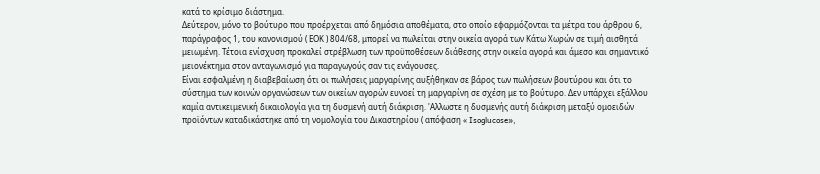κατά το κρίσιμο διάστημα.
Δεύτερον, μόνο το βούτυρο που προέρχεται από δημόσια αποθέματα, στο οποίο εφαρμόζονται τα μέτρα του άρθρου 6, παράγραφος 1, του κανονισμού ( ΕΟΚ ) 804/68, μπορεί να πωλείται στην οικεία αγορά των Κάτω Χωρών σε τιμή αισθητά μειωμένη. Τέτοια ενίσχυση προκαλεί στρέβλωση των προϋποθέσεων διάθεσης στην οικεία αγορά και άμεσο και σημαντικό μειονέκτημα στον ανταγωνισμό για παραγωγούς σαν τις ενάγουσες.
Είναι εσφαλμένη η διαβεβαίωση ότι οι πωλήσεις μαργαρίνης αυξήθηκαν σε βάρος των πωλήσεων βουτύρου και ότι το σύστημα των κοινών οργανώσεων των οικείων αγορών ευνοεί τη μαργαρίνη σε σχέση με το βούτυρο. Δεν υπάρχει εξάλλου καμία αντικειμενική δικαιολογία για τη δυσμενή αυτή διάκριση. 'Αλλωστε η δυσμενής αυτή διάκριση μεταξύ ομοειδών προϊόντων καταδικάστηκε από τη νομολογία του Δικαστηρίου ( απόφαση « Isoglucose»,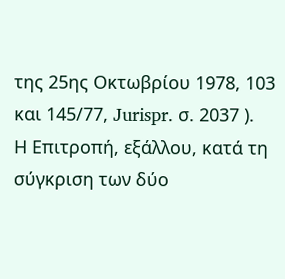της 25ης Οκτωβρίου 1978, 103 και 145/77, Jurispr. σ. 2037 ).
Η Επιτροπή, εξάλλου, κατά τη σύγκριση των δύο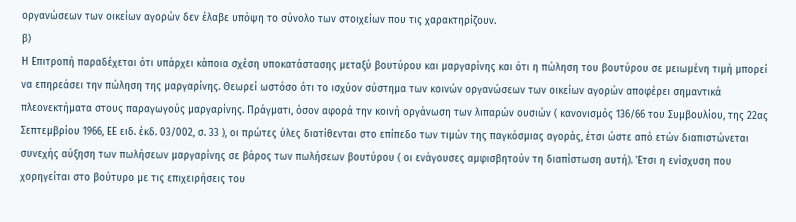οργανώσεων των οικείων αγορών δεν έλαβε υπόψη το σύνολο των στοιχείων που τις χαρακτηρίζουν.
β)
Η Επιτροπή παραδέχεται ότι υπάρχει κάποια σχέση υποκατάστασης μεταξύ βουτύρου και μαργαρίνης και ότι η πώληση του βουτύρου σε μειωμένη τιμή μπορεί να επηρεάσει την πώληση της μαργαρίνης. Θεωρεί ωστόσο ότι το ισχύον σύστημα των κοινών οργανώσεων των οικείων αγορών αποφέρει σημαντικά πλεονεκτήματα στους παραγωγούς μαργαρίνης. Πράγματι, όσον αφορά την κοινή οργάνωση των λιπαρών ουσιών ( κανονισμός 136/66 του Συμβουλίου, της 22ας Σεπτεμβρίου 1966, ΕΕ ειδ. έκδ. 03/002, σ. 33 ), οι πρώτες ύλες διατίθενται στο επίπεδο των τιμών της παγκόσμιας αγοράς, έτσι ώστε από ετών διαπιστώνεται συνεχής αύξηση των πωλήσεων μαργαρίνης σε βάρος των πωλήσεων βουτύρου ( οι ενάγουσες αμφισβητούν τη διαπίστωση αυτή). 'Ετσι η ενίσχυση που χορηγείται στο βούτυρο με τις επιχειρήσεις του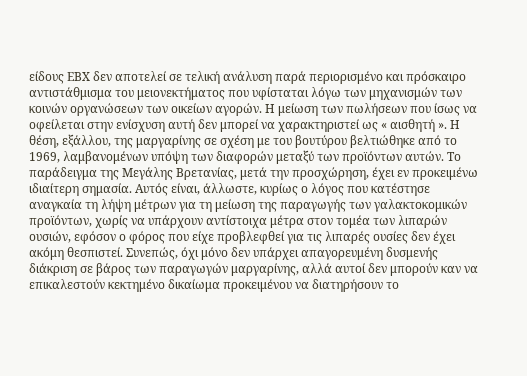είδους ΕΒΧ δεν αποτελεί σε τελική ανάλυση παρά περιορισμένο και πρόσκαιρο αντιστάθμισμα του μειονεκτήματος που υφίσταται λόγω των μηχανισμών των κοινών οργανώσεων των οικείων αγορών. Η μείωση των πωλήσεων που ίσως να οφείλεται στην ενίσχυση αυτή δεν μπορεί να χαρακτηριστεί ως « αισθητή ». Η θέση, εξάλλου, της μαργαρίνης σε σχέση με του βουτύρου βελτιώθηκε από το 1969, λαμβανομένων υπόψη των διαφορών μεταξύ των προϊόντων αυτών. Το παράδειγμα της Μεγάλης Βρετανίας, μετά την προσχώρηση, έχει εν προκειμένω ιδιαίτερη σημασία. Αυτός είναι, άλλωστε, κυρίως ο λόγος που κατέστησε αναγκαία τη λήψη μέτρων για τη μείωση της παραγωγής των γαλακτοκομικών προϊόντων, χωρίς να υπάρχουν αντίστοιχα μέτρα στον τομέα των λιπαρών ουσιών, εφόσον ο φόρος που είχε προβλεφθεί για τις λιπαρές ουσίες δεν έχει ακόμη θεσπιστεί. Συνεπώς, όχι μόνο δεν υπάρχει απαγορευμένη δυσμενής διάκριση σε βάρος των παραγωγών μαργαρίνης, αλλά αυτοί δεν μπορούν καν να επικαλεστούν κεκτημένο δικαίωμα προκειμένου να διατηρήσουν το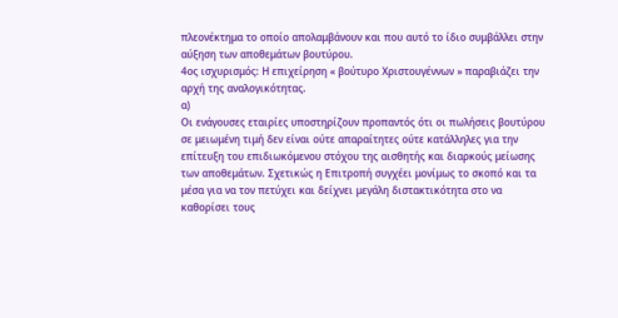πλεονέκτημα το οποίο απολαμβάνουν και που αυτό το ίδιο συμβάλλει στην αύξηση των αποθεμάτων βουτύρου.
4ος ισχυρισμός: Η επιχείρηση « βούτυρο Χριστουγέννων » παραβιάζει την αρχή της αναλογικότητας.
α)
Οι ενάγουσες εταιρίες υποστηρίζουν προπαντός ότι οι πωλήσεις βουτύρου σε μειωμένη τιμή δεν είναι ούτε απαραίτητες ούτε κατάλληλες για την επίτευξη του επιδιωκόμενου στόχου της αισθητής και διαρκούς μείωσης των αποθεμάτων. Σχετικώς η Επιτροπή συγχέει μονίμως το σκοπό και τα μέσα για να τον πετύχει και δείχνει μεγάλη διστακτικότητα στο να καθορίσει τους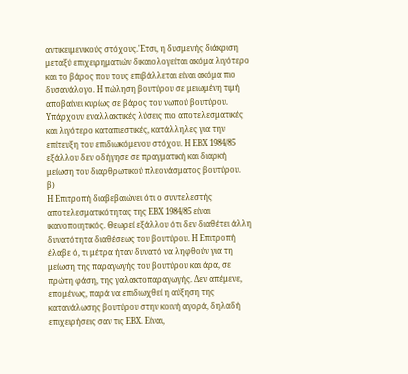αντικειμενικούς στόχους.'Ετσι, η δυσμενής διάκριση μεταξύ επιχειρηματιών δικαιολογείται ακόμα λιγότερο και το βάρος που τους επιβάλλεται είναι ακόμα πιο δυσανάλογο. Η πώληση βουτύρου σε μειωμένη τιμή αποβαίνει κυρίως σε βάρος του νωπού βουτύρου. Υπάρχουν εναλλακτικές λύσεις πιο αποτελεσματικές και λιγότερο καταπιεστικές, κατάλληλες για την επίτευξη του επιδιωκόμενου στόχου. Η ΕΒΧ 1984/85 εξάλλου δεν οδήγησε σε πραγματική και διαρκή μείωση του διαρθρωτικού πλεονάσματος βουτύρου.
β)
Η Επιτροπή διαβεβαιώνει ότι ο συντελεστής αποτελεσματικότητας της ΕΒΧ 1984/85 είναι ικανοποιητικός. Θεωρεί εξάλλου ότι δεν διαθέτει άλλη δυνατότητα διαθέσεως του βουτύρου. Η Επιτροπή έλαβε ό, τι μέτρα ήταν δυνατό να ληφθούν για τη μείωση της παραγωγής του βουτύρου και άρα, σε πρώτη φάση, της γαλακτοπαραγωγής. Δεν απέμενε, επομένως, παρά να επιδιωχθεί η αύξηση της κατανάλωσης βουτύρου στην κοινή αγορά, δηλαδή επιχειρήσεις σαν τις ΕΒΧ. Είναι,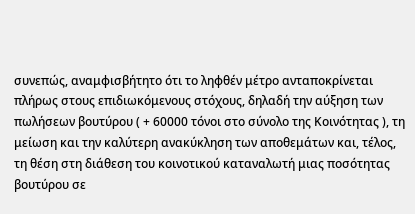συνεπώς, αναμφισβήτητο ότι το ληφθέν μέτρο ανταποκρίνεται πλήρως στους επιδιωκόμενους στόχους, δηλαδή την αύξηση των πωλήσεων βουτύρου ( + 60000 τόνοι στο σύνολο της Κοινότητας ), τη μείωση και την καλύτερη ανακύκληση των αποθεμάτων και, τέλος, τη θέση στη διάθεση του κοινοτικού καταναλωτή μιας ποσότητας βουτύρου σε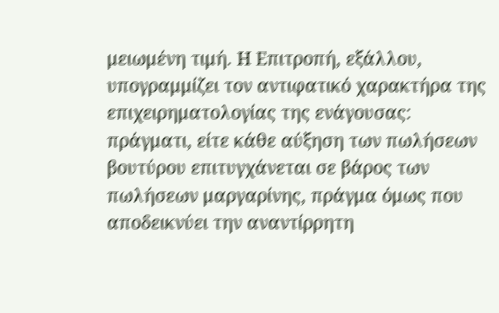μειωμένη τιμή. Η Επιτροπή, εξάλλου, υπογραμμίζει τον αντιφατικό χαρακτήρα της επιχειρηματολογίας της ενάγουσας: πράγματι, είτε κάθε αύξηση των πωλήσεων βουτύρου επιτυγχάνεται σε βάρος των πωλήσεων μαργαρίνης, πράγμα όμως που αποδεικνύει την αναντίρρητη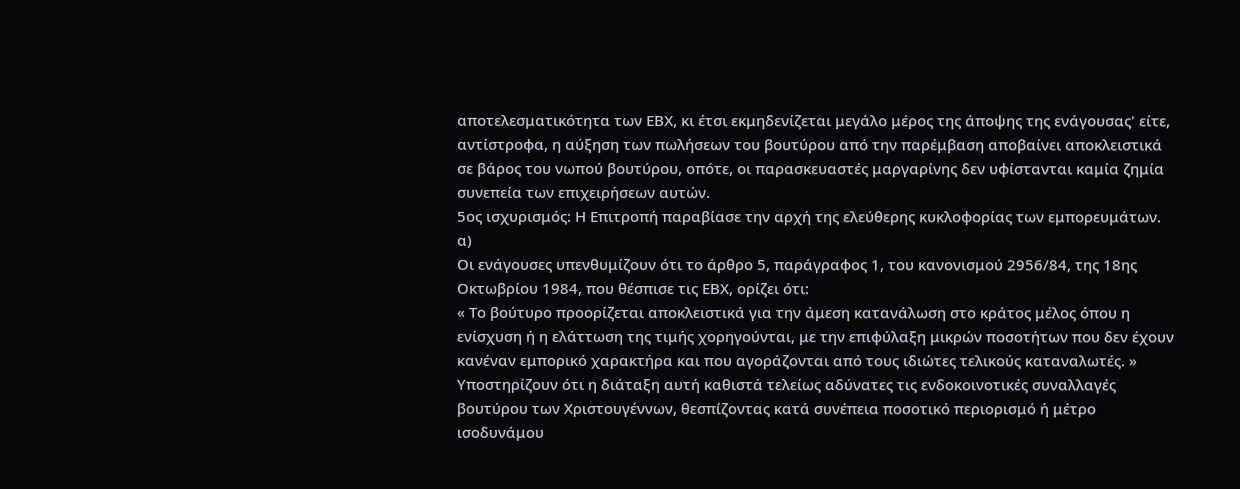αποτελεσματικότητα των ΕΒΧ, κι έτσι εκμηδενίζεται μεγάλο μέρος της άποψης της ενάγουσας' είτε, αντίστροφα, η αύξηση των πωλήσεων του βουτύρου από την παρέμβαση αποβαίνει αποκλειστικά σε βάρος του νωπού βουτύρου, οπότε, οι παρασκευαστές μαργαρίνης δεν υφίστανται καμία ζημία συνεπεία των επιχειρήσεων αυτών.
5ος ισχυρισμός: Η Επιτροπή παραβίασε την αρχή της ελεύθερης κυκλοφορίας των εμπορευμάτων.
α)
Οι ενάγουσες υπενθυμίζουν ότι το άρθρο 5, παράγραφος 1, του κανονισμού 2956/84, της 18ης Οκτωβρίου 1984, που θέσπισε τις ΕΒΧ, ορίζει ότι:
« Το βούτυρο προορίζεται αποκλειστικά για την άμεση κατανάλωση στο κράτος μέλος όπου η ενίσχυση ή η ελάττωση της τιμής χορηγούνται, με την επιφύλαξη μικρών ποσοτήτων που δεν έχουν κανέναν εμπορικό χαρακτήρα και που αγοράζονται από τους ιδιώτες τελικούς καταναλωτές. »
Υποστηρίζουν ότι η διάταξη αυτή καθιστά τελείως αδύνατες τις ενδοκοινοτικές συναλλαγές βουτύρου των Χριστουγέννων, θεσπίζοντας κατά συνέπεια ποσοτικό περιορισμό ή μέτρο ισοδυνάμου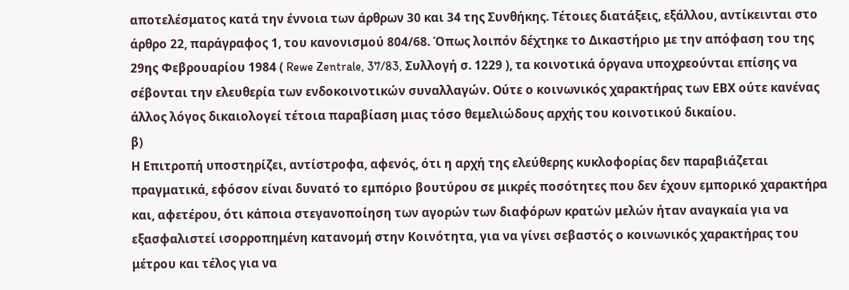αποτελέσματος κατά την έννοια των άρθρων 30 και 34 της Συνθήκης. Τέτοιες διατάξεις, εξάλλου, αντίκεινται στο άρθρο 22, παράγραφος 1, του κανονισμού 804/68. Όπως λοιπόν δέχτηκε το Δικαστήριο με την απόφαση του της 29ης Φεβρουαρίου 1984 ( Rewe Zentrale, 37/83, Συλλογή σ. 1229 ), τα κοινοτικά όργανα υποχρεούνται επίσης να σέβονται την ελευθερία των ενδοκοινοτικών συναλλαγών. Ούτε ο κοινωνικός χαρακτήρας των ΕΒΧ ούτε κανένας άλλος λόγος δικαιολογεί τέτοια παραβίαση μιας τόσο θεμελιώδους αρχής του κοινοτικού δικαίου.
β)
Η Επιτροπή υποστηρίζει, αντίστροφα, αφενός, ότι η αρχή της ελεύθερης κυκλοφορίας δεν παραβιάζεται πραγματικά, εφόσον είναι δυνατό το εμπόριο βουτύρου σε μικρές ποσότητες που δεν έχουν εμπορικό χαρακτήρα και, αφετέρου, ότι κάποια στεγανοποίηση των αγορών των διαφόρων κρατών μελών ήταν αναγκαία για να εξασφαλιστεί ισορροπημένη κατανομή στην Κοινότητα, για να γίνει σεβαστός ο κοινωνικός χαρακτήρας του μέτρου και τέλος για να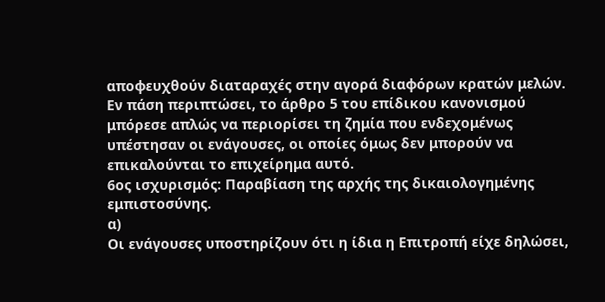αποφευχθούν διαταραχές στην αγορά διαφόρων κρατών μελών. Εν πάση περιπτώσει, το άρθρο 5 του επίδικου κανονισμού μπόρεσε απλώς να περιορίσει τη ζημία που ενδεχομένως υπέστησαν οι ενάγουσες, οι οποίες όμως δεν μπορούν να επικαλούνται το επιχείρημα αυτό.
6ος ισχυρισμός: Παραβίαση της αρχής της δικαιολογημένης εμπιστοσύνης.
α)
Οι ενάγουσες υποστηρίζουν ότι η ίδια η Επιτροπή είχε δηλώσει,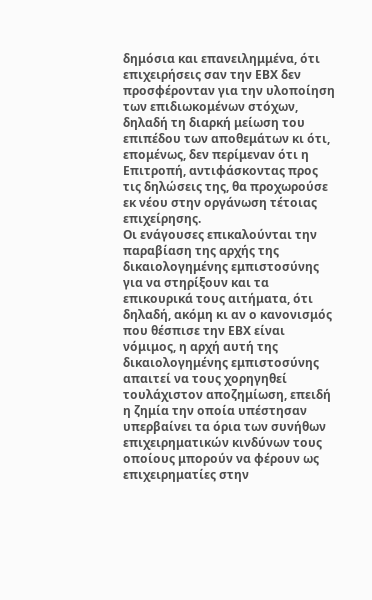δημόσια και επανειλημμένα, ότι επιχειρήσεις σαν την ΕΒΧ δεν προσφέρονταν για την υλοποίηση των επιδιωκομένων στόχων, δηλαδή τη διαρκή μείωση του επιπέδου των αποθεμάτων κι ότι, επομένως, δεν περίμεναν ότι η Επιτροπή, αντιφάσκοντας προς τις δηλώσεις της, θα προχωρούσε εκ νέου στην οργάνωση τέτοιας επιχείρησης.
Οι ενάγουσες επικαλούνται την παραβίαση της αρχής της δικαιολογημένης εμπιστοσύνης για να στηρίξουν και τα επικουρικά τους αιτήματα, ότι δηλαδή, ακόμη κι αν ο κανονισμός που θέσπισε την ΕΒΧ είναι νόμιμος, η αρχή αυτή της δικαιολογημένης εμπιστοσύνης απαιτεί να τους χορηγηθεί τουλάχιστον αποζημίωση, επειδή η ζημία την οποία υπέστησαν υπερβαίνει τα όρια των συνήθων επιχειρηματικών κινδύνων τους οποίους μπορούν να φέρουν ως επιχειρηματίες στην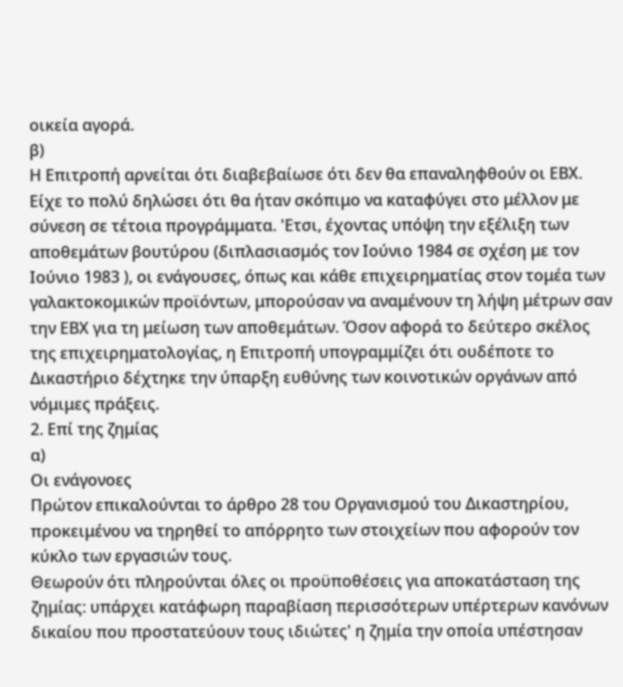οικεία αγορά.
β)
Η Επιτροπή αρνείται ότι διαβεβαίωσε ότι δεν θα επαναληφθούν οι ΕΒΧ. Είχε το πολύ δηλώσει ότι θα ήταν σκόπιμο να καταφύγει στο μέλλον με σύνεση σε τέτοια προγράμματα. 'Ετσι, έχοντας υπόψη την εξέλιξη των αποθεμάτων βουτύρου (διπλασιασμός τον Ιούνιο 1984 σε σχέση με τον Ιούνιο 1983 ), οι ενάγουσες, όπως και κάθε επιχειρηματίας στον τομέα των γαλακτοκομικών προϊόντων, μπορούσαν να αναμένουν τη λήψη μέτρων σαν την ΕΒΧ για τη μείωση των αποθεμάτων. Όσον αφορά το δεύτερο σκέλος της επιχειρηματολογίας, η Επιτροπή υπογραμμίζει ότι ουδέποτε το Δικαστήριο δέχτηκε την ύπαρξη ευθύνης των κοινοτικών οργάνων από νόμιμες πράξεις.
2. Επί της ζημίας
α)
Οι ενάγονοες
Πρώτον επικαλούνται το άρθρο 28 του Οργανισμού του Δικαστηρίου, προκειμένου να τηρηθεί το απόρρητο των στοιχείων που αφορούν τον κύκλο των εργασιών τους.
Θεωρούν ότι πληρούνται όλες οι προϋποθέσεις για αποκατάσταση της ζημίας: υπάρχει κατάφωρη παραβίαση περισσότερων υπέρτερων κανόνων δικαίου που προστατεύουν τους ιδιώτες' η ζημία την οποία υπέστησαν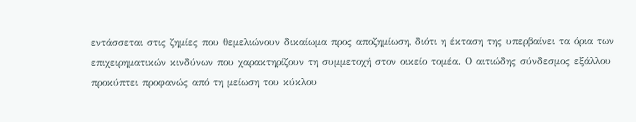εντάσσεται στις ζημίες που θεμελιώνουν δικαίωμα προς αποζημίωση, διότι η έκταση της υπερβαίνει τα όρια των επιχειρηματικών κινδύνων που χαρακτηρίζουν τη συμμετοχή στον οικείο τομέα. Ο αιτιώδης σύνδεσμος εξάλλου προκύπτει προφανώς από τη μείωση του κύκλου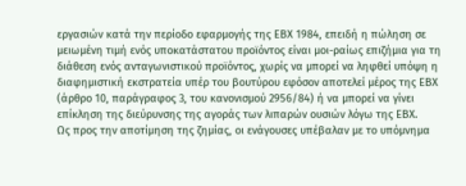εργασιών κατά την περίοδο εφαρμογής της ΕΒΧ 1984, επειδή η πώληση σε μειωμένη τιμή ενός υποκατάστατου προϊόντος είναι μοι-ραίως επιζήμια για τη διάθεση ενός ανταγωνιστικού προϊόντος, χωρίς να μπορεί να ληφθεί υπόψη η διαφημιστική εκστρατεία υπέρ του βουτύρου εφόσον αποτελεί μέρος της ΕΒΧ (άρθρο 10, παράγραφος 3, του κανονισμού 2956/84) ή να μπορεί να γίνει επίκληση της διεύρυνσης της αγοράς των λιπαρών ουσιών λόγω της ΕΒΧ.
Ως προς την αποτίμηση της ζημίας, οι ενάγουσες υπέβαλαν με το υπόμνημα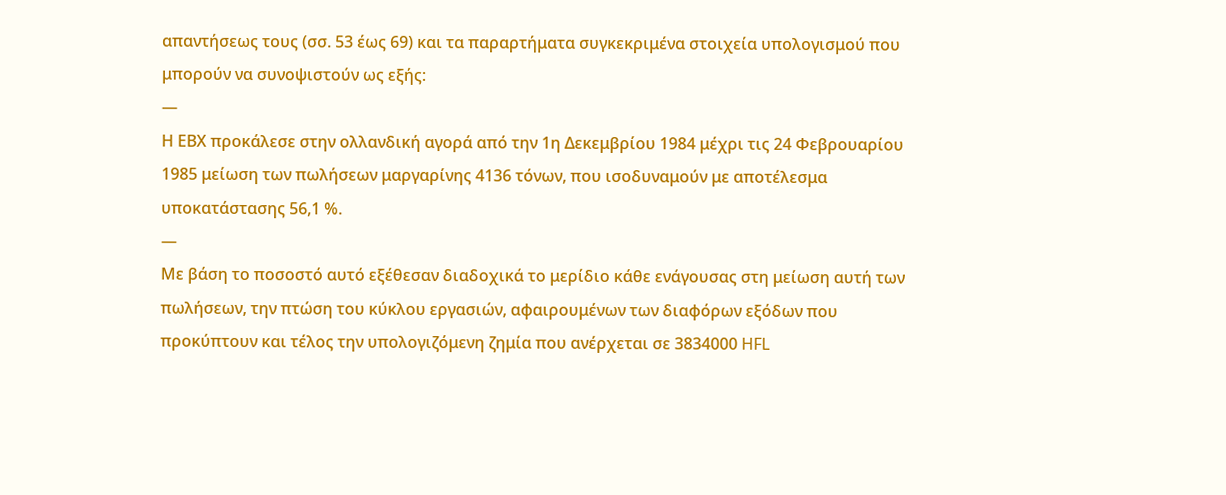απαντήσεως τους (σσ. 53 έως 69) και τα παραρτήματα συγκεκριμένα στοιχεία υπολογισμού που μπορούν να συνοψιστούν ως εξής:
—
Η ΕΒΧ προκάλεσε στην ολλανδική αγορά από την 1η Δεκεμβρίου 1984 μέχρι τις 24 Φεβρουαρίου 1985 μείωση των πωλήσεων μαργαρίνης 4136 τόνων, που ισοδυναμούν με αποτέλεσμα υποκατάστασης 56,1 %.
—
Με βάση το ποσοστό αυτό εξέθεσαν διαδοχικά το μερίδιο κάθε ενάγουσας στη μείωση αυτή των πωλήσεων, την πτώση του κύκλου εργασιών, αφαιρουμένων των διαφόρων εξόδων που προκύπτουν και τέλος την υπολογιζόμενη ζημία που ανέρχεται σε 3834000 HFL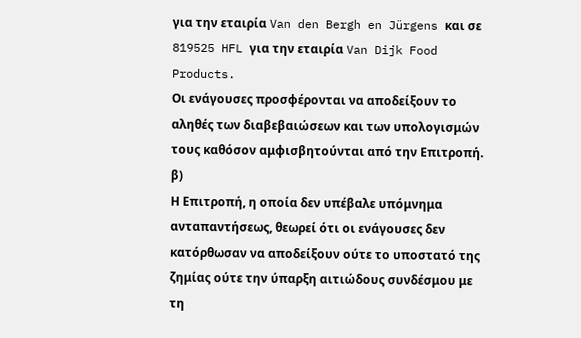για την εταιρία Van den Bergh en Jürgens και σε 819525 HFL για την εταιρία Van Dijk Food Products.
Οι ενάγουσες προσφέρονται να αποδείξουν το αληθές των διαβεβαιώσεων και των υπολογισμών τους καθόσον αμφισβητούνται από την Επιτροπή.
β)
Η Επιτροπή, η οποία δεν υπέβαλε υπόμνημα ανταπαντήσεως, θεωρεί ότι οι ενάγουσες δεν κατόρθωσαν να αποδείξουν ούτε το υποστατό της ζημίας ούτε την ύπαρξη αιτιώδους συνδέσμου με τη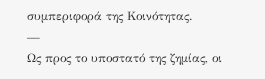συμπεριφορά της Κοινότητας.
—
Ως προς το υποστατό της ζημίας, οι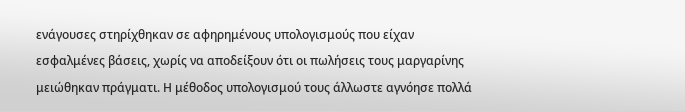ενάγουσες στηρίχθηκαν σε αφηρημένους υπολογισμούς που είχαν εσφαλμένες βάσεις, χωρίς να αποδείξουν ότι οι πωλήσεις τους μαργαρίνης μειώθηκαν πράγματι. Η μέθοδος υπολογισμού τους άλλωστε αγνόησε πολλά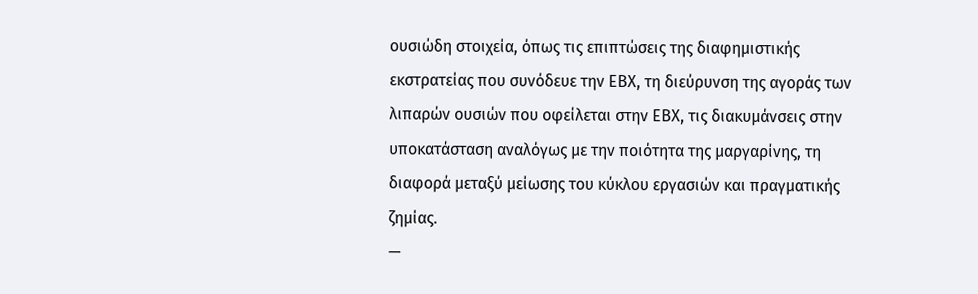ουσιώδη στοιχεία, όπως τις επιπτώσεις της διαφημιστικής εκστρατείας που συνόδευε την ΕΒΧ, τη διεύρυνση της αγοράς των λιπαρών ουσιών που οφείλεται στην ΕΒΧ, τις διακυμάνσεις στην υποκατάσταση αναλόγως με την ποιότητα της μαργαρίνης, τη διαφορά μεταξύ μείωσης του κύκλου εργασιών και πραγματικής ζημίας.
—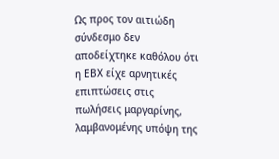Ως προς τον αιτιώδη σύνδεσμο δεν αποδείχτηκε καθόλου ότι η ΕΒΧ είχε αρνητικές επιπτώσεις στις πωλήσεις μαργαρίνης, λαμβανομένης υπόψη της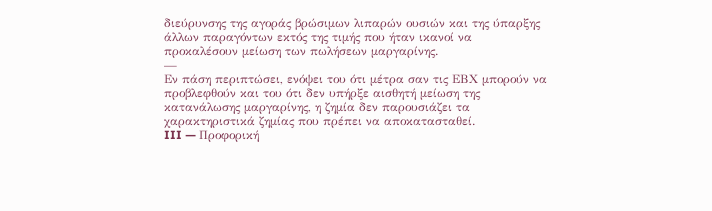διεύρυνσης της αγοράς βρώσιμων λιπαρών ουσιών και της ύπαρξης άλλων παραγόντων εκτός της τιμής που ήταν ικανοί να προκαλέσουν μείωση των πωλήσεων μαργαρίνης.
—
Εν πάση περιπτώσει, ενόψει του ότι μέτρα σαν τις ΕΒΧ μπορούν να προβλεφθούν και του ότι δεν υπήρξε αισθητή μείωση της κατανάλωσης μαργαρίνης, η ζημία δεν παρουσιάζει τα χαρακτηριστικά ζημίας που πρέπει να αποκατασταθεί.
III — Προφορική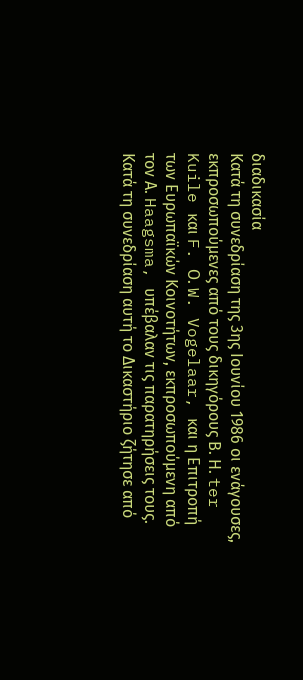διαδικασία
Κατά τη συνεδρίαση της 3ης Ιουνίου 1986 οι ενάγουσες, εκπροσωπούμενες από τους δικηγόρους Β. Η. ter Kuile και F. Ο. W. Vogelaar, και η Επιτροπή των Ευρωπαϊκών Κοινοτήτων, εκπροσωπούμενη από τον Α. Haagsma, υπέβαλαν τις παρατηρήσεις τους.
Κατά τη συνεδρίαση αυτή το Δικαστήριο ζήτησε από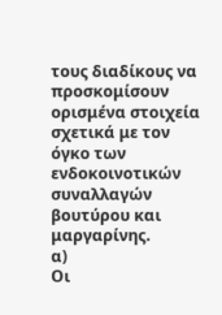τους διαδίκους να προσκομίσουν ορισμένα στοιχεία σχετικά με τον όγκο των ενδοκοινοτικών συναλλαγών βουτύρου και μαργαρίνης.
α)
Οι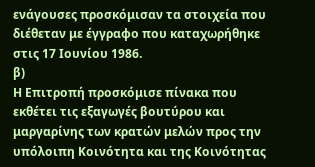ενάγουσες προσκόμισαν τα στοιχεία που διέθεταν με έγγραφο που καταχωρήθηκε στις 17 Ιουνίου 1986.
β)
Η Επιτροπή προσκόμισε πίνακα που εκθέτει τις εξαγωγές βουτύρου και μαργαρίνης των κρατών μελών προς την υπόλοιπη Κοινότητα και της Κοινότητας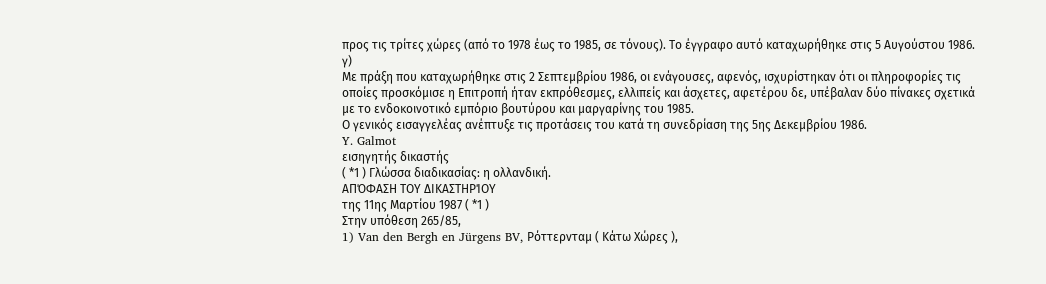προς τις τρίτες χώρες (από το 1978 έως το 1985, σε τόνους). Το έγγραφο αυτό καταχωρήθηκε στις 5 Αυγούστου 1986.
γ)
Με πράξη που καταχωρήθηκε στις 2 Σεπτεμβρίου 1986, οι ενάγουσες, αφενός, ισχυρίστηκαν ότι οι πληροφορίες τις οποίες προσκόμισε η Επιτροπή ήταν εκπρόθεσμες, ελλιπείς και άσχετες, αφετέρου δε, υπέβαλαν δύο πίνακες σχετικά με το ενδοκοινοτικό εμπόριο βουτύρου και μαργαρίνης του 1985.
Ο γενικός εισαγγελέας ανέπτυξε τις προτάσεις του κατά τη συνεδρίαση της 5ης Δεκεμβρίου 1986.
Y. Galmot
εισηγητής δικαστής
( *1 ) Γλώσσα διαδικασίας: η ολλανδική.
ΑΠΌΦΑΣΗ ΤΟΥ ΔΙΚΑΣΤΗΡΊΟΥ
της 11ης Μαρτίου 1987 ( *1 )
Στην υπόθεση 265/85,
1) Van den Bergh en Jürgens BV, Ρόττερνταμ ( Κάτω Χώρες ),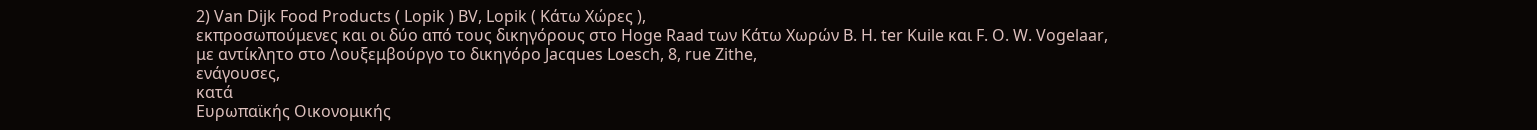2) Van Dijk Food Products ( Lopik ) BV, Lopik ( Κάτω Χώρες ),
εκπροσωπούμενες και οι δύο από τους δικηγόρους στο Hoge Raad των Κάτω Χωρών Β. Η. ter Kuile και F. Ο. W. Vogelaar, με αντίκλητο στο Λουξεμβούργο το δικηγόρο Jacques Loesch, 8, rue Zithe,
ενάγουσες,
κατά
Ευρωπαϊκής Οικονομικής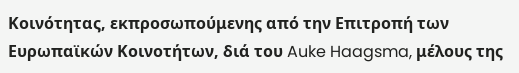Κοινότητας, εκπροσωπούμενης από την Επιτροπή των Ευρωπαϊκών Κοινοτήτων, διά του Auke Haagsma, μέλους της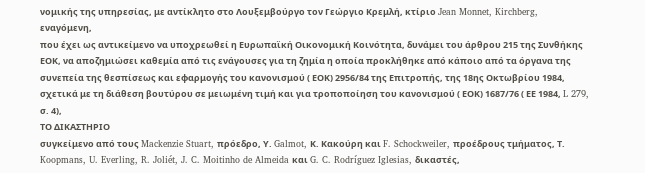νομικής της υπηρεσίας, με αντίκλητο στο Λουξεμβούργο τον Γεώργιο Κρεμλή, κτίριο Jean Monnet, Kirchberg,
εναγόμενη,
που έχει ως αντικείμενο να υποχρεωθεί η Ευρωπαϊκή Οικονομική Κοινότητα, δυνάμει του άρθρου 215 της Συνθήκης ΕΟΚ, να αποζημιώσει καθεμία από τις ενάγουσες για τη ζημία η οποία προκλήθηκε από κάποιο από τα όργανα της συνεπεία της θεσπίσεως και εφαρμογής του κανονισμού ( ΕΟΚ) 2956/84 της Επιτροπής, της 18ης Οκτωβρίου 1984, σχετικά με τη διάθεση βουτύρου σε μειωμένη τιμή και για τροποποίηση του κανονισμού ( ΕΟΚ) 1687/76 ( ΕΕ 1984, L 279, σ. 4),
ΤΟ ΔΙΚΑΣΤΗΡΙΟ
συγκείμενο από τους Mackenzie Stuart, πρόεδρο, Υ. Galmot, Κ. Κακούρη και F. Schockweiler, προέδρους τμήματος, Τ. Koopmans, U. Everling, R. Joliét, J. C. Moitinho de Almeida και G. C. Rodríguez Iglesias, δικαστές,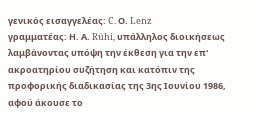γενικός εισαγγελέας: C. Ο. Lenz
γραμματέας: Η. Α. Rühi, υπάλληλος διοικήσεως
λαμβάνοντας υπόψη την έκθεση για την επ' ακροατηρίου συζήτηση και κατόπιν της προφορικής διαδικασίας της 3ης Ιουνίου 1986,
αφού άκουσε το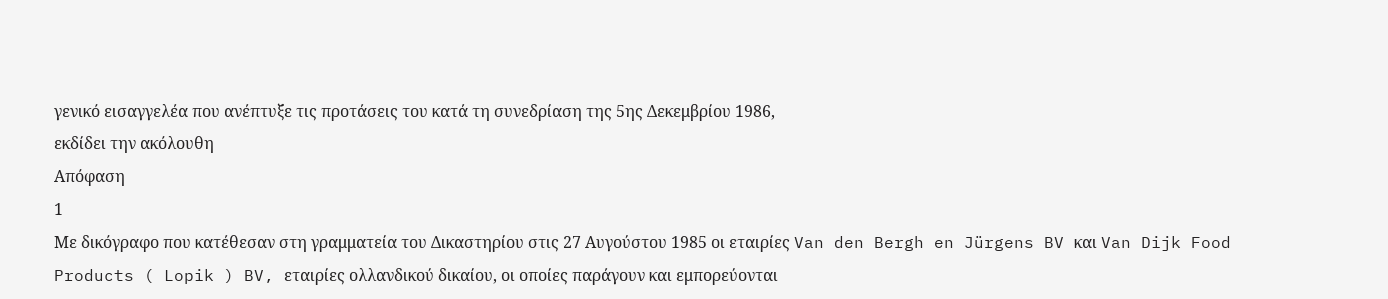γενικό εισαγγελέα που ανέπτυξε τις προτάσεις του κατά τη συνεδρίαση της 5ης Δεκεμβρίου 1986,
εκδίδει την ακόλουθη
Απόφαση
1
Με δικόγραφο που κατέθεσαν στη γραμματεία του Δικαστηρίου στις 27 Αυγούστου 1985 οι εταιρίες Van den Bergh en Jürgens BV και Van Dijk Food Products ( Lopik ) BV, εταιρίες ολλανδικού δικαίου, οι οποίες παράγουν και εμπορεύονται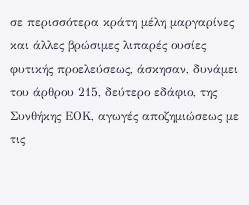σε περισσότερα κράτη μέλη μαργαρίνες και άλλες βρώσιμες λιπαρές ουσίες φυτικής προελεύσεως, άσκησαν, δυνάμει του άρθρου 215, δεύτερο εδάφιο, της Συνθήκης ΕΟΚ, αγωγές αποζημιώσεως με τις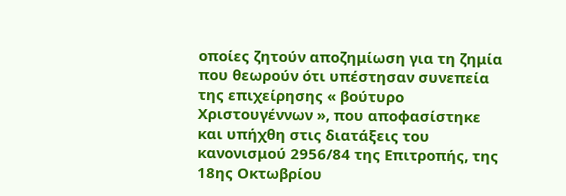οποίες ζητούν αποζημίωση για τη ζημία που θεωρούν ότι υπέστησαν συνεπεία της επιχείρησης « βούτυρο Χριστουγέννων », που αποφασίστηκε και υπήχθη στις διατάξεις του κανονισμού 2956/84 της Επιτροπής, της 18ης Οκτωβρίου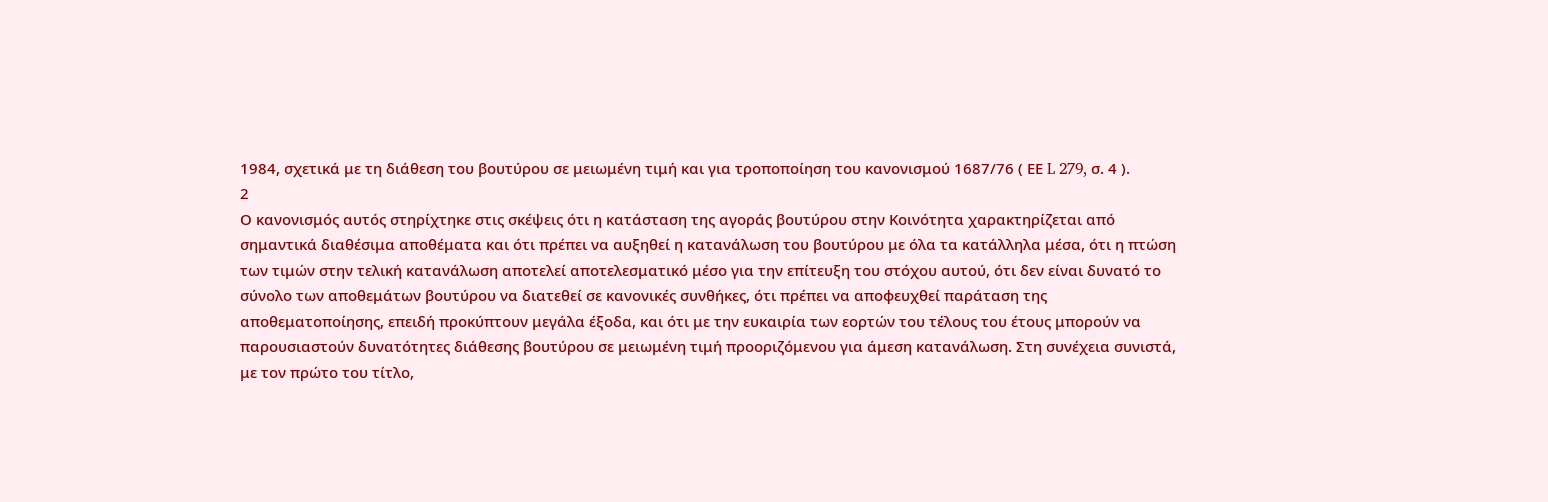1984, σχετικά με τη διάθεση του βουτύρου σε μειωμένη τιμή και για τροποποίηση του κανονισμού 1687/76 ( ΕΕ L 279, σ. 4 ).
2
Ο κανονισμός αυτός στηρίχτηκε στις σκέψεις ότι η κατάσταση της αγοράς βουτύρου στην Κοινότητα χαρακτηρίζεται από σημαντικά διαθέσιμα αποθέματα και ότι πρέπει να αυξηθεί η κατανάλωση του βουτύρου με όλα τα κατάλληλα μέσα, ότι η πτώση των τιμών στην τελική κατανάλωση αποτελεί αποτελεσματικό μέσο για την επίτευξη του στόχου αυτού, ότι δεν είναι δυνατό το σύνολο των αποθεμάτων βουτύρου να διατεθεί σε κανονικές συνθήκες, ότι πρέπει να αποφευχθεί παράταση της αποθεματοποίησης, επειδή προκύπτουν μεγάλα έξοδα, και ότι με την ευκαιρία των εορτών του τέλους του έτους μπορούν να παρουσιαστούν δυνατότητες διάθεσης βουτύρου σε μειωμένη τιμή προοριζόμενου για άμεση κατανάλωση. Στη συνέχεια συνιστά, με τον πρώτο του τίτλο,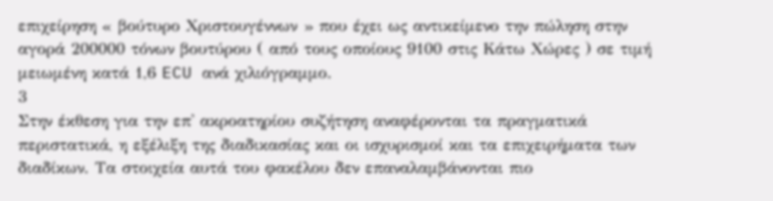επιχείρηση « βούτυρο Χριστουγέννων » που έχει ως αντικείμενο την πώληση στην αγορά 200000 τόνων βουτύρου ( από τους οποίους 9100 στις Κάτω Χώρες ) σε τιμή μειωμένη κατά 1,6 ECU ανά χιλιόγραμμο.
3
Στην έκθεση για την επ' ακροατηρίου συζήτηση αναφέρονται τα πραγματικά περιστατικά, η εξέλιξη της διαδικασίας και οι ισχυρισμοί και τα επιχειρήματα των διαδίκων. Τα στοιχεία αυτά του φακέλου δεν επαναλαμβάνονται πιο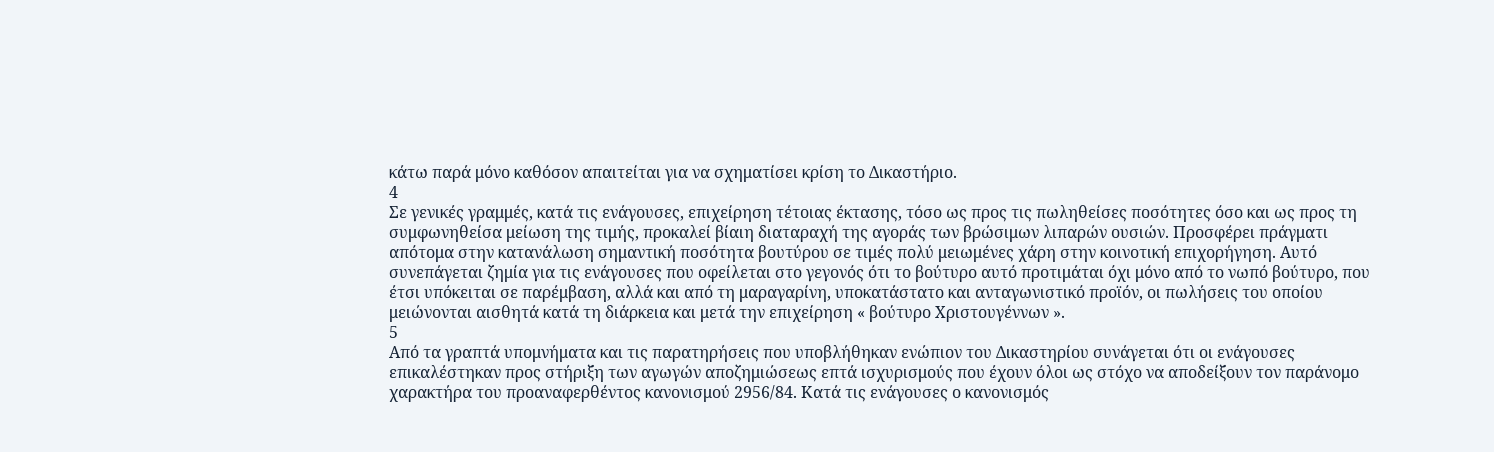κάτω παρά μόνο καθόσον απαιτείται για να σχηματίσει κρίση το Δικαστήριο.
4
Σε γενικές γραμμές, κατά τις ενάγουσες, επιχείρηση τέτοιας έκτασης, τόσο ως προς τις πωληθείσες ποσότητες όσο και ως προς τη συμφωνηθείσα μείωση της τιμής, προκαλεί βίαιη διαταραχή της αγοράς των βρώσιμων λιπαρών ουσιών. Προσφέρει πράγματι απότομα στην κατανάλωση σημαντική ποσότητα βουτύρου σε τιμές πολύ μειωμένες χάρη στην κοινοτική επιχορήγηση. Αυτό συνεπάγεται ζημία για τις ενάγουσες που οφείλεται στο γεγονός ότι το βούτυρο αυτό προτιμάται όχι μόνο από το νωπό βούτυρο, που έτσι υπόκειται σε παρέμβαση, αλλά και από τη μαραγαρίνη, υποκατάστατο και ανταγωνιστικό προϊόν, οι πωλήσεις του οποίου μειώνονται αισθητά κατά τη διάρκεια και μετά την επιχείρηση « βούτυρο Χριστουγέννων ».
5
Από τα γραπτά υπομνήματα και τις παρατηρήσεις που υποβλήθηκαν ενώπιον του Δικαστηρίου συνάγεται ότι οι ενάγουσες επικαλέστηκαν προς στήριξη των αγωγών αποζημιώσεως επτά ισχυρισμούς που έχουν όλοι ως στόχο να αποδείξουν τον παράνομο χαρακτήρα του προαναφερθέντος κανονισμού 2956/84. Κατά τις ενάγουσες ο κανονισμός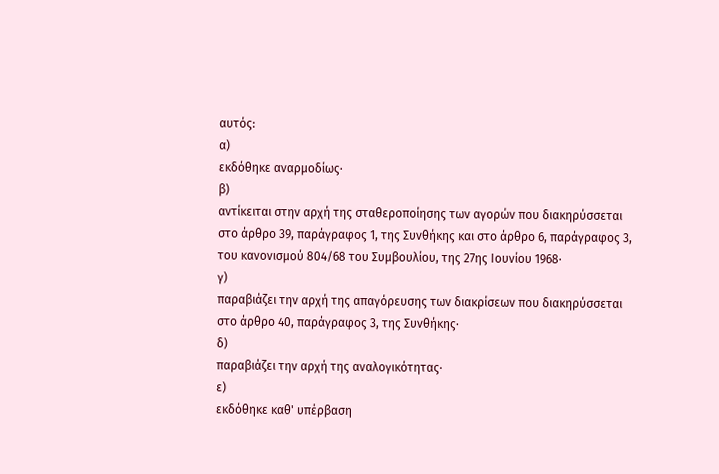αυτός:
α)
εκδόθηκε αναρμοδίως·
β)
αντίκειται στην αρχή της σταθεροποίησης των αγορών που διακηρύσσεται στο άρθρο 39, παράγραφος 1, της Συνθήκης και στο άρθρο 6, παράγραφος 3, του κανονισμού 804/68 του Συμβουλίου, της 27ης Ιουνίου 1968·
γ)
παραβιάζει την αρχή της απαγόρευσης των διακρίσεων που διακηρύσσεται στο άρθρο 40, παράγραφος 3, της Συνθήκης·
δ)
παραβιάζει την αρχή της αναλογικότητας·
ε)
εκδόθηκε καθ' υπέρβαση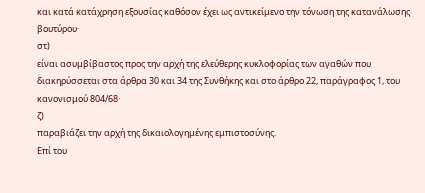και κατά κατάχρηση εξουσίας καθόσον έχει ως αντικείμενο την τόνωση της κατανάλωσης βουτύρου·
στ)
είναι ασυμβίβαστος προς την αρχή της ελεύθερης κυκλοφορίας των αγαθών που διακηρύσσεται στα άρθρα 30 και 34 της Συνθήκης και στο άρθρο 22, παράγραφος 1, του κανονισμού 804/68·
ζ)
παραβιάζει την αρχή της δικαιολογημένης εμπιστοσύνης.
Επί του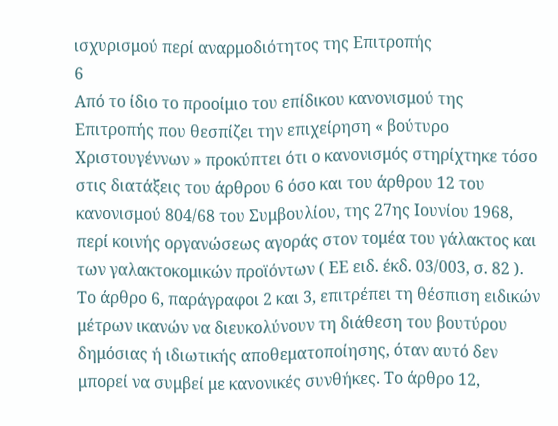ισχυρισμού περί αναρμοδιότητος της Επιτροπής
6
Από το ίδιο το προοίμιο του επίδικου κανονισμού της Επιτροπής που θεσπίζει την επιχείρηση « βούτυρο Χριστουγέννων » προκύπτει ότι ο κανονισμός στηρίχτηκε τόσο στις διατάξεις του άρθρου 6 όσο και του άρθρου 12 του κανονισμού 804/68 του Συμβουλίου, της 27ης Ιουνίου 1968, περί κοινής οργανώσεως αγοράς στον τομέα του γάλακτος και των γαλακτοκομικών προϊόντων ( ΕΕ ειδ. έκδ. 03/003, σ. 82 ). Το άρθρο 6, παράγραφοι 2 και 3, επιτρέπει τη θέσπιση ειδικών μέτρων ικανών να διευκολύνουν τη διάθεση του βουτύρου δημόσιας ή ιδιωτικής αποθεματοποίησης, όταν αυτό δεν μπορεί να συμβεί με κανονικές συνθήκες. Το άρθρο 12,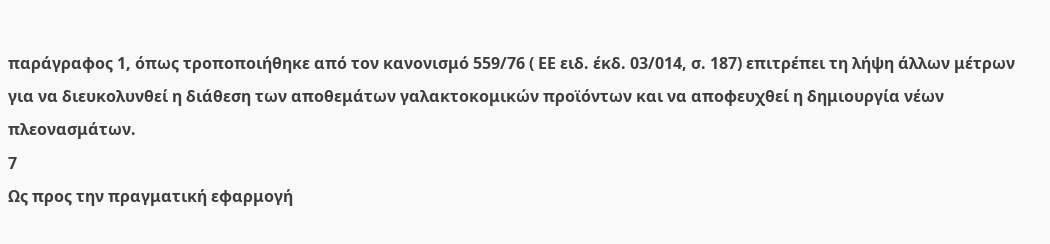παράγραφος 1, όπως τροποποιήθηκε από τον κανονισμό 559/76 ( ΕΕ ειδ. έκδ. 03/014, σ. 187) επιτρέπει τη λήψη άλλων μέτρων για να διευκολυνθεί η διάθεση των αποθεμάτων γαλακτοκομικών προϊόντων και να αποφευχθεί η δημιουργία νέων πλεονασμάτων.
7
Ως προς την πραγματική εφαρμογή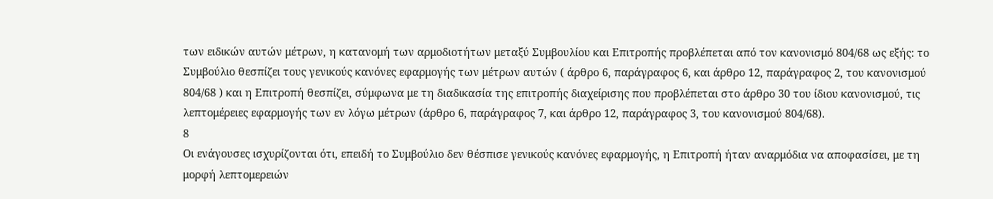των ειδικών αυτών μέτρων, η κατανομή των αρμοδιοτήτων μεταξύ Συμβουλίου και Επιτροπής προβλέπεται από τον κανονισμό 804/68 ως εξής: το Συμβούλιο θεσπίζει τους γενικούς κανόνες εφαρμογής των μέτρων αυτών ( άρθρο 6, παράγραφος 6, και άρθρο 12, παράγραφος 2, του κανονισμού 804/68 ) και η Επιτροπή θεσπίζει, σύμφωνα με τη διαδικασία της επιτροπής διαχείρισης που προβλέπεται στο άρθρο 30 του ίδιου κανονισμού, τις λεπτομέρειες εφαρμογής των εν λόγω μέτρων (άρθρο 6, παράγραφος 7, και άρθρο 12, παράγραφος 3, του κανονισμού 804/68).
8
Οι ενάγουσες ισχυρίζονται ότι, επειδή το Συμβούλιο δεν θέσπισε γενικούς κανόνες εφαρμογής, η Επιτροπή ήταν αναρμόδια να αποφασίσει, με τη μορφή λεπτομερειών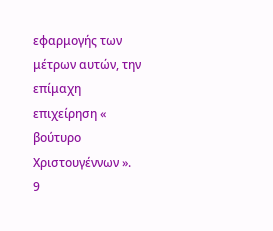εφαρμογής των μέτρων αυτών, την επίμαχη επιχείρηση « βούτυρο Χριστουγέννων ».
9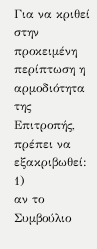Για να κριθεί στην προκειμένη περίπτωση η αρμοδιότητα της Επιτροπής, πρέπει να εξακριβωθεί:
1)
αν το Συμβούλιο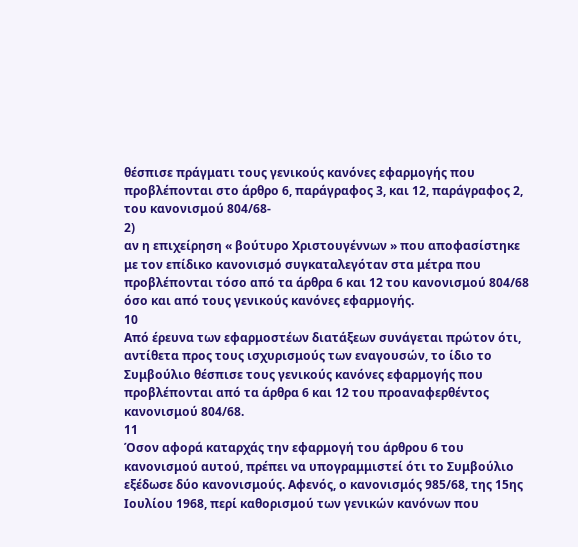θέσπισε πράγματι τους γενικούς κανόνες εφαρμογής που προβλέπονται στο άρθρο 6, παράγραφος 3, και 12, παράγραφος 2, του κανονισμού 804/68-
2)
αν η επιχείρηση « βούτυρο Χριστουγέννων » που αποφασίστηκε με τον επίδικο κανονισμό συγκαταλεγόταν στα μέτρα που προβλέπονται τόσο από τα άρθρα 6 και 12 του κανονισμού 804/68 όσο και από τους γενικούς κανόνες εφαρμογής.
10
Από έρευνα των εφαρμοστέων διατάξεων συνάγεται πρώτον ότι, αντίθετα προς τους ισχυρισμούς των εναγουσών, το ίδιο το Συμβούλιο θέσπισε τους γενικούς κανόνες εφαρμογής που προβλέπονται από τα άρθρα 6 και 12 του προαναφερθέντος κανονισμού 804/68.
11
Όσον αφορά καταρχάς την εφαρμογή του άρθρου 6 του κανονισμού αυτού, πρέπει να υπογραμμιστεί ότι το Συμβούλιο εξέδωσε δύο κανονισμούς. Αφενός, ο κανονισμός 985/68, της 15ης Ιουλίου 1968, περί καθορισμού των γενικών κανόνων που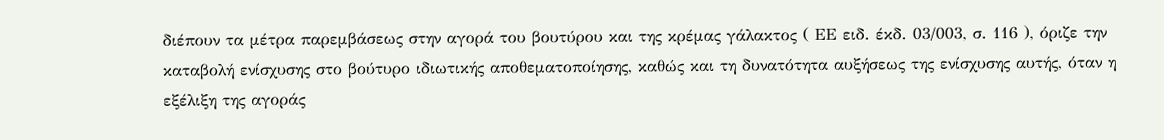διέπουν τα μέτρα παρεμβάσεως στην αγορά του βουτύρου και της κρέμας γάλακτος ( ΕΕ ειδ. έκδ. 03/003, σ. 116 ), όριζε την καταβολή ενίσχυσης στο βούτυρο ιδιωτικής αποθεματοποίησης, καθώς και τη δυνατότητα αυξήσεως της ενίσχυσης αυτής, όταν η εξέλιξη της αγοράς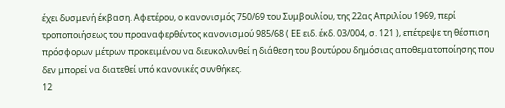έχει δυσμενή έκβαση. Αφετέρου, ο κανονισμός 750/69 του Συμβουλίου, της 22ας Απριλίου 1969, περί τροποποιήσεως του προαναφερθέντος κανονισμού 985/68 ( ΕΕ ειδ. έκδ. 03/004, σ. 121 ), επέτρεψε τη θέσπιση πρόσφορων μέτρων προκειμένου να διευκολυνθεί η διάθεση του βουτύρου δημόσιας αποθεματοποίησης που δεν μπορεί να διατεθεί υπό κανονικές συνθήκες.
12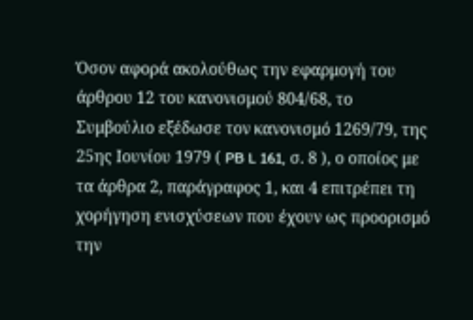Όσον αφορά ακολούθως την εφαρμογή του άρθρου 12 του κανονισμού 804/68, το Συμβούλιο εξέδωσε τον κανονισμό 1269/79, της 25ης Ιουνίου 1979 ( PB L 161, σ. 8 ), ο οποίος με τα άρθρα 2, παράγραφος 1, και 4 επιτρέπει τη χορήγηση ενισχύσεων που έχουν ως προορισμό την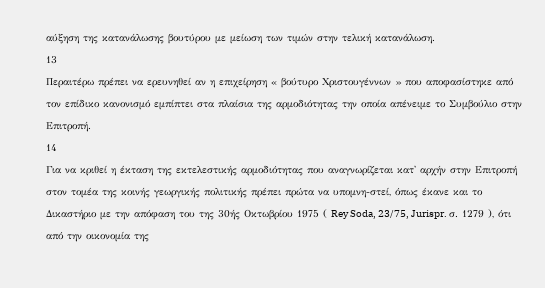αύξηση της κατανάλωσης βουτύρου με μείωση των τιμών στην τελική κατανάλωση.
13
Περαιτέρω πρέπει να ερευνηθεί αν η επιχείρηση « βούτυρο Χριστουγέννων » που αποφασίστηκε από τον επίδικο κανονισμό εμπίπτει στα πλαίσια της αρμοδιότητας την οποία απένειμε το Συμβούλιο στην Επιτροπή.
14
Για να κριθεί η έκταση της εκτελεστικής αρμοδιότητας που αναγνωρίζεται κατ' αρχήν στην Επιτροπή στον τομέα της κοινής γεωργικής πολιτικής πρέπει πρώτα να υπομνη-στεί, όπως έκανε και το Δικαστήριο με την απόφαση του της 30ής Οκτωβρίου 1975 ( Rey Soda, 23/75, Jurispr. σ. 1279 ), ότι από την οικονομία της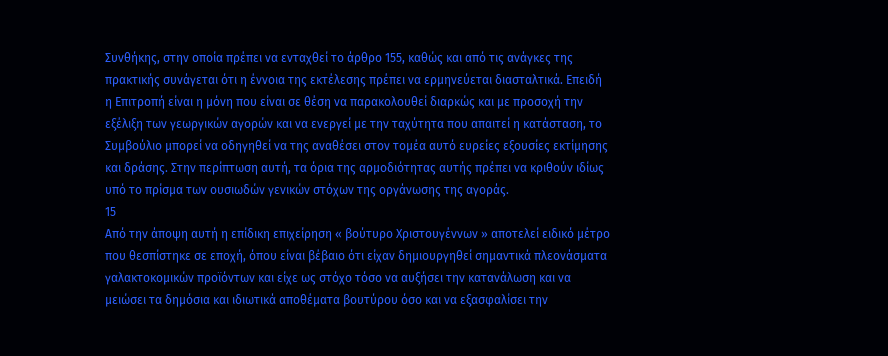Συνθήκης, στην οποία πρέπει να ενταχθεί το άρθρο 155, καθώς και από τις ανάγκες της πρακτικής συνάγεται ότι η έννοια της εκτέλεσης πρέπει να ερμηνεύεται διασταλτικά. Επειδή η Επιτροπή είναι η μόνη που είναι σε θέση να παρακολουθεί διαρκώς και με προσοχή την εξέλιξη των γεωργικών αγορών και να ενεργεί με την ταχύτητα που απαιτεί η κατάσταση, το Συμβούλιο μπορεί να οδηγηθεί να της αναθέσει στον τομέα αυτό ευρείες εξουσίες εκτίμησης και δράσης. Στην περίπτωση αυτή, τα όρια της αρμοδιότητας αυτής πρέπει να κριθούν ιδίως υπό το πρίσμα των ουσιωδών γενικών στόχων της οργάνωσης της αγοράς.
15
Από την άποψη αυτή η επίδικη επιχείρηση « βούτυρο Χριστουγέννων » αποτελεί ειδικό μέτρο που θεσπίστηκε σε εποχή, όπου είναι βέβαιο ότι είχαν δημιουργηθεί σημαντικά πλεονάσματα γαλακτοκομικών προϊόντων και είχε ως στόχο τόσο να αυξήσει την κατανάλωση και να μειώσει τα δημόσια και ιδιωτικά αποθέματα βουτύρου όσο και να εξασφαλίσει την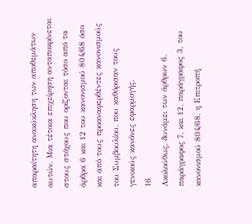απαραίτητη ανακύκληση των αποθεμάτων αυτών. Μια τέτοια επιχείρηση ανταποκρίνεται στους στόχους που ορίζονται τόσο από τα άρθρα 6 και 12 του κανονισμού 804/68 όσο και από τους προαναφερθέντες κανονισμούς του Συμβουλίου, που καθόρισαν τους γενικούς κανόνες εφαρμογής.
16
Ακολούθως, δυνάμει των άρθρων 6, παράγραφος 7, και 12, παράγραφος 3, του κανονισμού 804/68, η Επιτροπή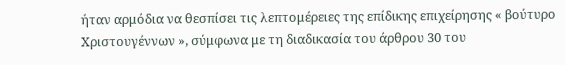ήταν αρμόδια να θεσπίσει τις λεπτομέρειες της επίδικης επιχείρησης « βούτυρο Χριστουγέννων », σύμφωνα με τη διαδικασία του άρθρου 30 του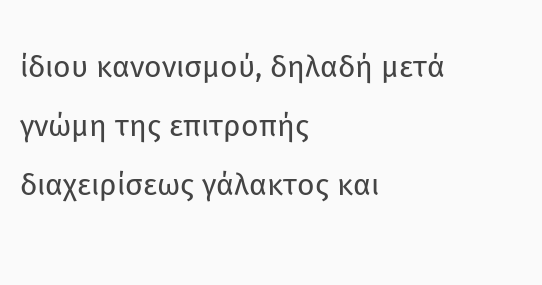ίδιου κανονισμού, δηλαδή μετά γνώμη της επιτροπής διαχειρίσεως γάλακτος και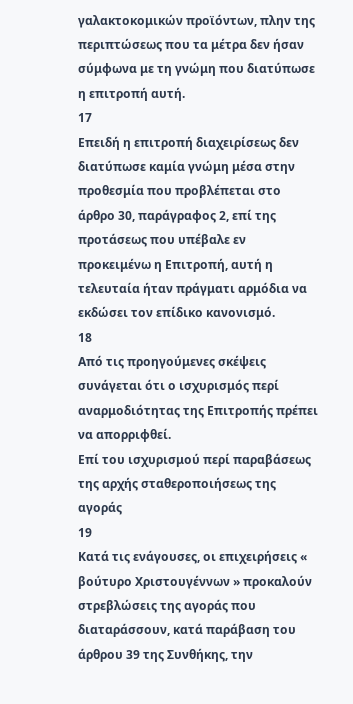γαλακτοκομικών προϊόντων, πλην της περιπτώσεως που τα μέτρα δεν ήσαν σύμφωνα με τη γνώμη που διατύπωσε η επιτροπή αυτή.
17
Επειδή η επιτροπή διαχειρίσεως δεν διατύπωσε καμία γνώμη μέσα στην προθεσμία που προβλέπεται στο άρθρο 30, παράγραφος 2, επί της προτάσεως που υπέβαλε εν προκειμένω η Επιτροπή, αυτή η τελευταία ήταν πράγματι αρμόδια να εκδώσει τον επίδικο κανονισμό.
18
Από τις προηγούμενες σκέψεις συνάγεται ότι ο ισχυρισμός περί αναρμοδιότητας της Επιτροπής πρέπει να απορριφθεί.
Επί του ισχυρισμού περί παραβάσεως της αρχής σταθεροποιήσεως της αγοράς
19
Κατά τις ενάγουσες, οι επιχειρήσεις « βούτυρο Χριστουγέννων » προκαλούν στρεβλώσεις της αγοράς που διαταράσσουν, κατά παράβαση του άρθρου 39 της Συνθήκης, την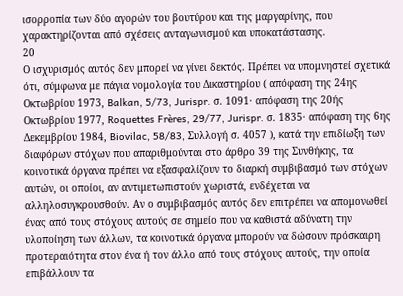ισορροπία των δύο αγορών του βουτύρου και της μαργαρίνης, που χαρακτηρίζονται από σχέσεις ανταγωνισμού και υποκατάστασης.
20
Ο ισχυρισμός αυτός δεν μπορεί να γίνει δεκτός. Πρέπει να υπομνηστεί σχετικά ότι, σύμφωνα με πάγια νομολογία του Δικαστηρίου ( απόφαση της 24ης Οκτωβρίου 1973, Balkan, 5/73, Jurispr. σ. 1091· απόφαση της 20ής Οκτωβρίου 1977, Roquettes Frères, 29/77, Jurispr. σ. 1835· απόφαση της 6ης Δεκεμβρίου 1984, Biovilac, 58/83, Συλλογή σ. 4057 ), κατά την επιδίωξη των διαφόρων στόχων που απαριθμούνται στο άρθρο 39 της Συνθήκης, τα κοινοτικά όργανα πρέπει να εξασφαλίζουν το διαρκή συμβιβασμό των στόχων αυτών, οι οποίοι, αν αντιμετωπιστούν χωριστά, ενδέχεται να αλληλοσυγκρουσθούν. Αν ο συμβιβασμός αυτός δεν επιτρέπει να απομονωθεί ένας από τους στόχους αυτούς σε σημείο που να καθιστά αδύνατη την υλοποίηση των άλλων, τα κοινοτικά όργανα μπορούν να δώσουν πρόσκαιρη προτεραιότητα στον ένα ή τον άλλο από τους στόχους αυτούς, την οποία επιβάλλουν τα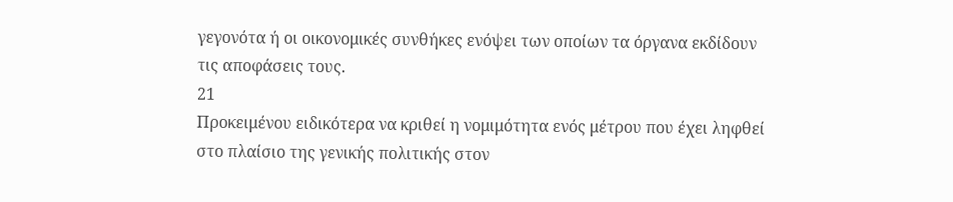γεγονότα ή οι οικονομικές συνθήκες ενόψει των οποίων τα όργανα εκδίδουν τις αποφάσεις τους.
21
Προκειμένου ειδικότερα να κριθεί η νομιμότητα ενός μέτρου που έχει ληφθεί στο πλαίσιο της γενικής πολιτικής στον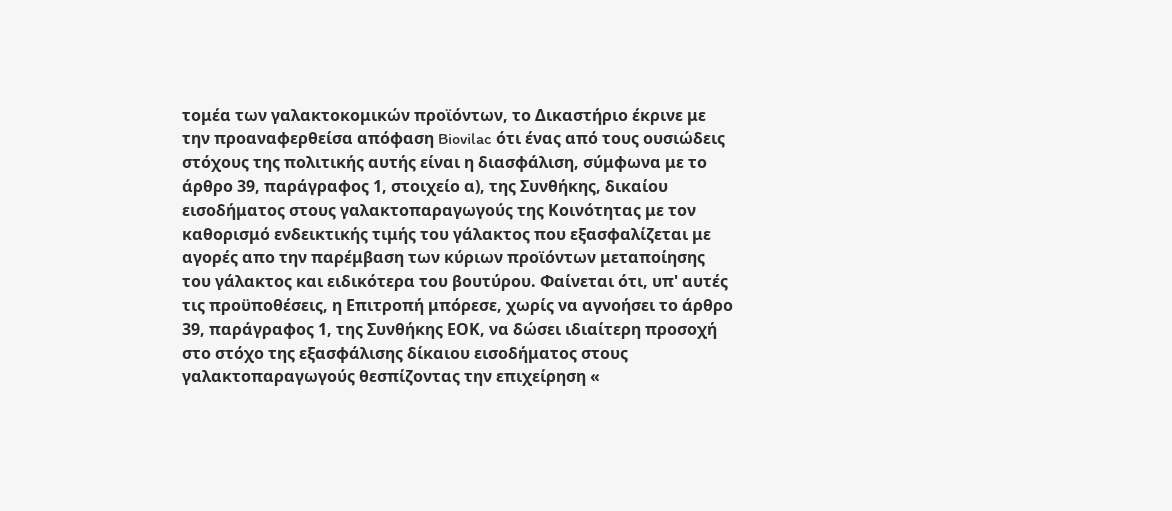τομέα των γαλακτοκομικών προϊόντων, το Δικαστήριο έκρινε με την προαναφερθείσα απόφαση Biovilac ότι ένας από τους ουσιώδεις στόχους της πολιτικής αυτής είναι η διασφάλιση, σύμφωνα με το άρθρο 39, παράγραφος 1, στοιχείο α), της Συνθήκης, δικαίου εισοδήματος στους γαλακτοπαραγωγούς της Κοινότητας με τον καθορισμό ενδεικτικής τιμής του γάλακτος που εξασφαλίζεται με αγορές απο την παρέμβαση των κύριων προϊόντων μεταποίησης του γάλακτος και ειδικότερα του βουτύρου. Φαίνεται ότι, υπ' αυτές τις προϋποθέσεις, η Επιτροπή μπόρεσε, χωρίς να αγνοήσει το άρθρο 39, παράγραφος 1, της Συνθήκης ΕΟΚ, να δώσει ιδιαίτερη προσοχή στο στόχο της εξασφάλισης δίκαιου εισοδήματος στους γαλακτοπαραγωγούς θεσπίζοντας την επιχείρηση «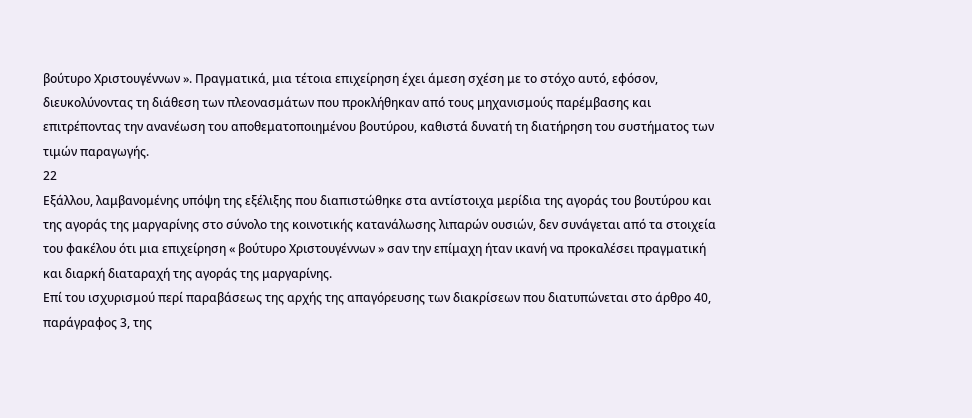βούτυρο Χριστουγέννων ». Πραγματικά, μια τέτοια επιχείρηση έχει άμεση σχέση με το στόχο αυτό, εφόσον, διευκολύνοντας τη διάθεση των πλεονασμάτων που προκλήθηκαν από τους μηχανισμούς παρέμβασης και επιτρέποντας την ανανέωση του αποθεματοποιημένου βουτύρου, καθιστά δυνατή τη διατήρηση του συστήματος των τιμών παραγωγής.
22
Εξάλλου, λαμβανομένης υπόψη της εξέλιξης που διαπιστώθηκε στα αντίστοιχα μερίδια της αγοράς του βουτύρου και της αγοράς της μαργαρίνης στο σύνολο της κοινοτικής κατανάλωσης λιπαρών ουσιών, δεν συνάγεται από τα στοιχεία του φακέλου ότι μια επιχείρηση « βούτυρο Χριστουγέννων » σαν την επίμαχη ήταν ικανή να προκαλέσει πραγματική και διαρκή διαταραχή της αγοράς της μαργαρίνης.
Επί του ισχυρισμού περί παραβάσεως της αρχής της απαγόρευσης των διακρίσεων που διατυπώνεται στο άρθρο 40, παράγραφος 3, της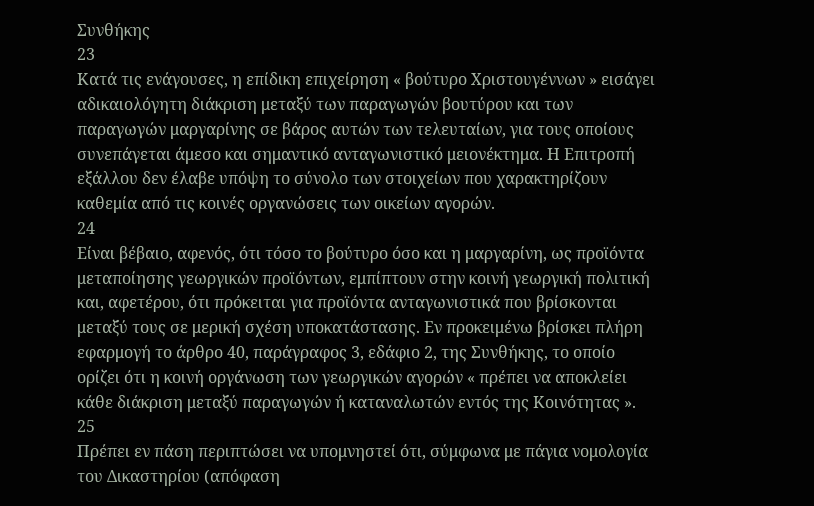Συνθήκης
23
Κατά τις ενάγουσες, η επίδικη επιχείρηση « βούτυρο Χριστουγέννων » εισάγει αδικαιολόγητη διάκριση μεταξύ των παραγωγών βουτύρου και των παραγωγών μαργαρίνης σε βάρος αυτών των τελευταίων, για τους οποίους συνεπάγεται άμεσο και σημαντικό ανταγωνιστικό μειονέκτημα. Η Επιτροπή εξάλλου δεν έλαβε υπόψη το σύνολο των στοιχείων που χαρακτηρίζουν καθεμία από τις κοινές οργανώσεις των οικείων αγορών.
24
Είναι βέβαιο, αφενός, ότι τόσο το βούτυρο όσο και η μαργαρίνη, ως προϊόντα μεταποίησης γεωργικών προϊόντων, εμπίπτουν στην κοινή γεωργική πολιτική και, αφετέρου, ότι πρόκειται για προϊόντα ανταγωνιστικά που βρίσκονται μεταξύ τους σε μερική σχέση υποκατάστασης. Εν προκειμένω βρίσκει πλήρη εφαρμογή το άρθρο 40, παράγραφος 3, εδάφιο 2, της Συνθήκης, το οποίο ορίζει ότι η κοινή οργάνωση των γεωργικών αγορών « πρέπει να αποκλείει κάθε διάκριση μεταξύ παραγωγών ή καταναλωτών εντός της Κοινότητας ».
25
Πρέπει εν πάση περιπτώσει να υπομνηστεί ότι, σύμφωνα με πάγια νομολογία του Δικαστηρίου (απόφαση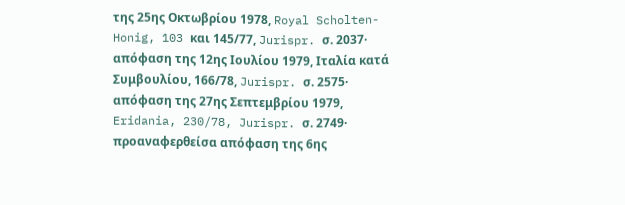της 25ης Οκτωβρίου 1978, Royal Scholten-Honig, 103 και 145/77, Jurispr. σ. 2037· απόφαση της 12ης Ιουλίου 1979, Ιταλία κατά Συμβουλίου, 166/78, Jurispr. σ. 2575· απόφαση της 27ης Σεπτεμβρίου 1979, Eridania, 230/78, Jurispr. σ. 2749· προαναφερθείσα απόφαση της 6ης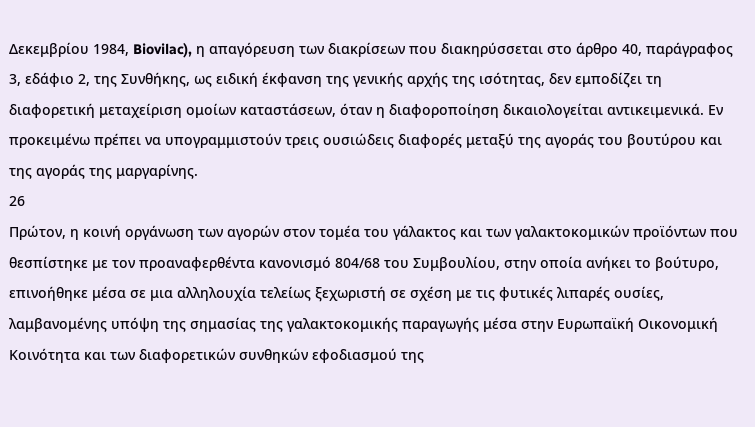Δεκεμβρίου 1984, Biovilac), η απαγόρευση των διακρίσεων που διακηρύσσεται στο άρθρο 40, παράγραφος 3, εδάφιο 2, της Συνθήκης, ως ειδική έκφανση της γενικής αρχής της ισότητας, δεν εμποδίζει τη διαφορετική μεταχείριση ομοίων καταστάσεων, όταν η διαφοροποίηση δικαιολογείται αντικειμενικά. Εν προκειμένω πρέπει να υπογραμμιστούν τρεις ουσιώδεις διαφορές μεταξύ της αγοράς του βουτύρου και της αγοράς της μαργαρίνης.
26
Πρώτον, η κοινή οργάνωση των αγορών στον τομέα του γάλακτος και των γαλακτοκομικών προϊόντων που θεσπίστηκε με τον προαναφερθέντα κανονισμό 804/68 του Συμβουλίου, στην οποία ανήκει το βούτυρο, επινοήθηκε μέσα σε μια αλληλουχία τελείως ξεχωριστή σε σχέση με τις φυτικές λιπαρές ουσίες, λαμβανομένης υπόψη της σημασίας της γαλακτοκομικής παραγωγής μέσα στην Ευρωπαϊκή Οικονομική Κοινότητα και των διαφορετικών συνθηκών εφοδιασμού της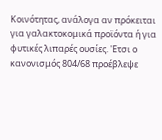Κοινότητας, ανάλογα αν πρόκειται για γαλακτοκομικά προϊόντα ή για φυτικές λιπαρές ουσίες. 'Ετσι ο κανονισμός 804/68 προέβλεψε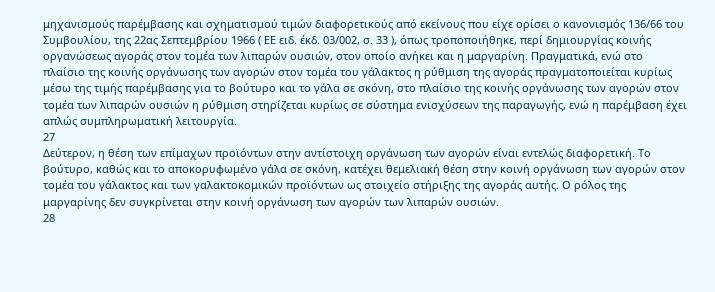μηχανισμούς παρέμβασης και σχηματισμού τιμών διαφορετικούς από εκείνους που είχε ορίσει ο κανονισμός 136/66 του Συμβουλίου, της 22ας Σεπτεμβρίου 1966 ( ΕΕ ειδ. έκδ. 03/002, σ. 33 ), όπως τροποποιήθηκε, περί δημιουργίας κοινής οργανώσεως αγοράς στον τομέα των λιπαρών ουσιών, στον οποίο ανήκει και η μαργαρίνη. Πραγματικά, ενώ στο πλαίσιο της κοινής οργάνωσης των αγορών στον τομέα του γάλακτος η ρύθμιση της αγοράς πραγματοποιείται κυρίως μέσω της τιμής παρέμβασης για το βούτυρο και το γάλα σε σκόνη, στο πλαίσιο της κοινής οργάνωσης των αγορών στον τομέα των λιπαρών ουσιών η ρύθμιση στηρίζεται κυρίως σε σύστημα ενισχύσεων της παραγωγής, ενώ η παρέμβαση έχει απλώς συμπληρωματική λειτουργία.
27
Δεύτερον, η θέση των επίμαχων προϊόντων στην αντίστοιχη οργάνωση των αγορών είναι εντελώς διαφορετική. Το βούτυρο, καθώς και το αποκορυφωμένο γάλα σε σκόνη, κατέχει θεμελιακή θέση στην κοινή οργάνωση των αγορών στον τομέα του γάλακτος και των γαλακτοκομικών προϊόντων ως στοιχείο στήριξης της αγοράς αυτής. Ο ρόλος της μαργαρίνης δεν συγκρίνεται στην κοινή οργάνωση των αγορών των λιπαρών ουσιών.
28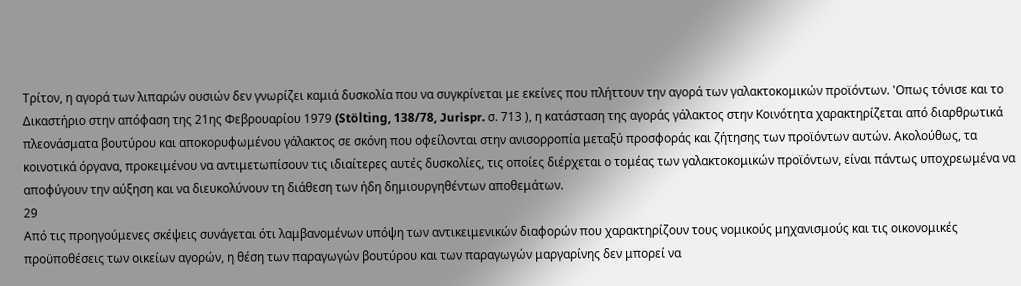Τρίτον, η αγορά των λιπαρών ουσιών δεν γνωρίζει καμιά δυσκολία που να συγκρίνεται με εκείνες που πλήττουν την αγορά των γαλακτοκομικών προϊόντων. 'Οπως τόνισε και το Δικαστήριο στην απόφαση της 21ης Φεβρουαρίου 1979 (Stölting, 138/78, Jurispr. σ. 713 ), η κατάσταση της αγοράς γάλακτος στην Κοινότητα χαρακτηρίζεται από διαρθρωτικά πλεονάσματα βουτύρου και αποκορυφωμένου γάλακτος σε σκόνη που οφείλονται στην ανισορροπία μεταξύ προσφοράς και ζήτησης των προϊόντων αυτών. Ακολούθως, τα κοινοτικά όργανα, προκειμένου να αντιμετωπίσουν τις ιδιαίτερες αυτές δυσκολίες, τις οποίες διέρχεται ο τομέας των γαλακτοκομικών προϊόντων, είναι πάντως υποχρεωμένα να αποφύγουν την αύξηση και να διευκολύνουν τη διάθεση των ήδη δημιουργηθέντων αποθεμάτων.
29
Από τις προηγούμενες σκέψεις συνάγεται ότι λαμβανομένων υπόψη των αντικειμενικών διαφορών που χαρακτηρίζουν τους νομικούς μηχανισμούς και τις οικονομικές προϋποθέσεις των οικείων αγορών, η θέση των παραγωγών βουτύρου και των παραγωγών μαργαρίνης δεν μπορεί να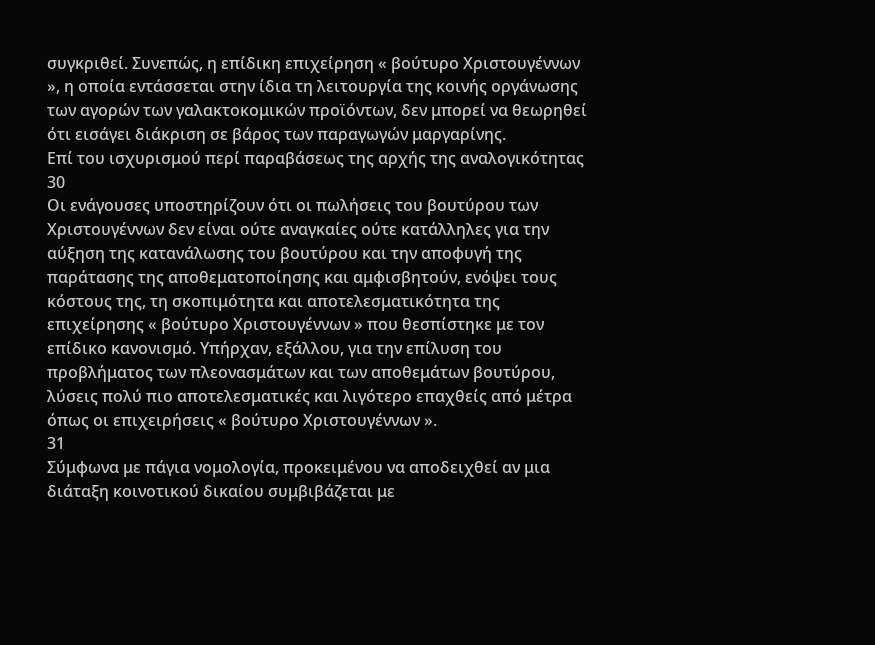συγκριθεί. Συνεπώς, η επίδικη επιχείρηση « βούτυρο Χριστουγέννων », η οποία εντάσσεται στην ίδια τη λειτουργία της κοινής οργάνωσης των αγορών των γαλακτοκομικών προϊόντων, δεν μπορεί να θεωρηθεί ότι εισάγει διάκριση σε βάρος των παραγωγών μαργαρίνης.
Επί του ισχυρισμού περί παραβάσεως της αρχής της αναλογικότητας
30
Οι ενάγουσες υποστηρίζουν ότι οι πωλήσεις του βουτύρου των Χριστουγέννων δεν είναι ούτε αναγκαίες ούτε κατάλληλες για την αύξηση της κατανάλωσης του βουτύρου και την αποφυγή της παράτασης της αποθεματοποίησης και αμφισβητούν, ενόψει τους κόστους της, τη σκοπιμότητα και αποτελεσματικότητα της επιχείρησης « βούτυρο Χριστουγέννων » που θεσπίστηκε με τον επίδικο κανονισμό. Υπήρχαν, εξάλλου, για την επίλυση του προβλήματος των πλεονασμάτων και των αποθεμάτων βουτύρου, λύσεις πολύ πιο αποτελεσματικές και λιγότερο επαχθείς από μέτρα όπως οι επιχειρήσεις « βούτυρο Χριστουγέννων ».
31
Σύμφωνα με πάγια νομολογία, προκειμένου να αποδειχθεί αν μια διάταξη κοινοτικού δικαίου συμβιβάζεται με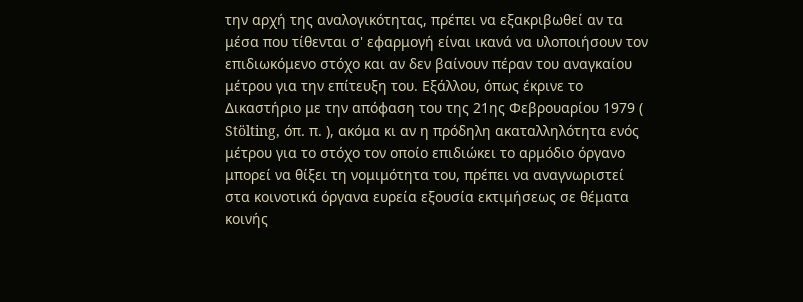την αρχή της αναλογικότητας, πρέπει να εξακριβωθεί αν τα μέσα που τίθενται σ' εφαρμογή είναι ικανά να υλοποιήσουν τον επιδιωκόμενο στόχο και αν δεν βαίνουν πέραν του αναγκαίου μέτρου για την επίτευξη του. Εξάλλου, όπως έκρινε το Δικαστήριο με την απόφαση του της 21ης Φεβρουαρίου 1979 ( Stölting, όπ. π. ), ακόμα κι αν η πρόδηλη ακαταλληλότητα ενός μέτρου για το στόχο τον οποίο επιδιώκει το αρμόδιο όργανο μπορεί να θίξει τη νομιμότητα του, πρέπει να αναγνωριστεί στα κοινοτικά όργανα ευρεία εξουσία εκτιμήσεως σε θέματα κοινής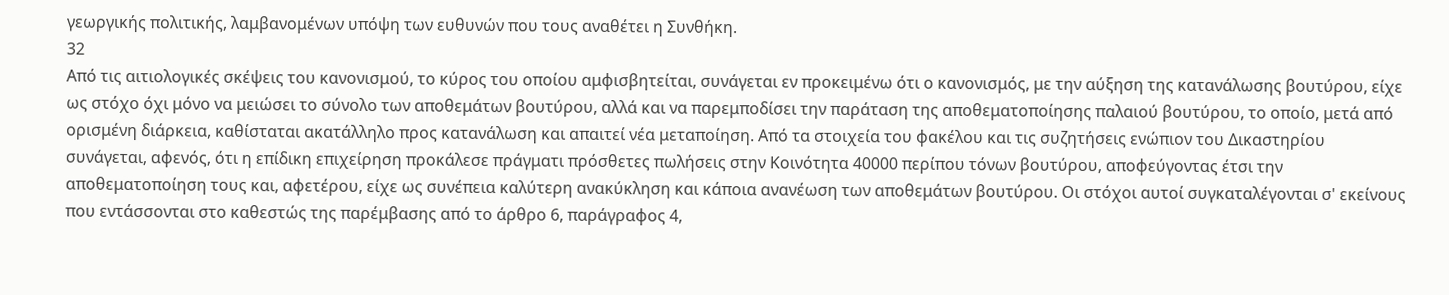γεωργικής πολιτικής, λαμβανομένων υπόψη των ευθυνών που τους αναθέτει η Συνθήκη.
32
Από τις αιτιολογικές σκέψεις του κανονισμού, το κύρος του οποίου αμφισβητείται, συνάγεται εν προκειμένω ότι ο κανονισμός, με την αύξηση της κατανάλωσης βουτύρου, είχε ως στόχο όχι μόνο να μειώσει το σύνολο των αποθεμάτων βουτύρου, αλλά και να παρεμποδίσει την παράταση της αποθεματοποίησης παλαιού βουτύρου, το οποίο, μετά από ορισμένη διάρκεια, καθίσταται ακατάλληλο προς κατανάλωση και απαιτεί νέα μεταποίηση. Από τα στοιχεία του φακέλου και τις συζητήσεις ενώπιον του Δικαστηρίου συνάγεται, αφενός, ότι η επίδικη επιχείρηση προκάλεσε πράγματι πρόσθετες πωλήσεις στην Κοινότητα 40000 περίπου τόνων βουτύρου, αποφεύγοντας έτσι την αποθεματοποίηση τους και, αφετέρου, είχε ως συνέπεια καλύτερη ανακύκληση και κάποια ανανέωση των αποθεμάτων βουτύρου. Οι στόχοι αυτοί συγκαταλέγονται σ' εκείνους που εντάσσονται στο καθεστώς της παρέμβασης από το άρθρο 6, παράγραφος 4,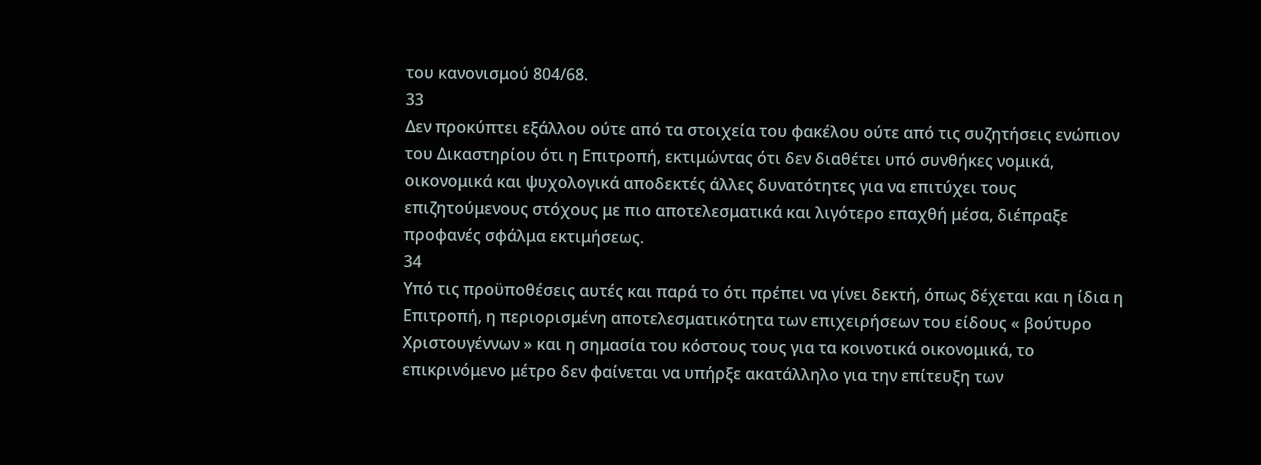του κανονισμού 804/68.
33
Δεν προκύπτει εξάλλου ούτε από τα στοιχεία του φακέλου ούτε από τις συζητήσεις ενώπιον του Δικαστηρίου ότι η Επιτροπή, εκτιμώντας ότι δεν διαθέτει υπό συνθήκες νομικά, οικονομικά και ψυχολογικά αποδεκτές άλλες δυνατότητες για να επιτύχει τους επιζητούμενους στόχους με πιο αποτελεσματικά και λιγότερο επαχθή μέσα, διέπραξε προφανές σφάλμα εκτιμήσεως.
34
Υπό τις προϋποθέσεις αυτές και παρά το ότι πρέπει να γίνει δεκτή, όπως δέχεται και η ίδια η Επιτροπή, η περιορισμένη αποτελεσματικότητα των επιχειρήσεων του είδους « βούτυρο Χριστουγέννων » και η σημασία του κόστους τους για τα κοινοτικά οικονομικά, το επικρινόμενο μέτρο δεν φαίνεται να υπήρξε ακατάλληλο για την επίτευξη των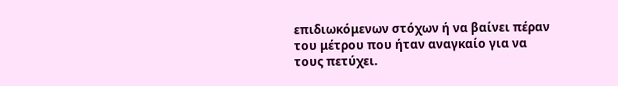επιδιωκόμενων στόχων ή να βαίνει πέραν του μέτρου που ήταν αναγκαίο για να τους πετύχει.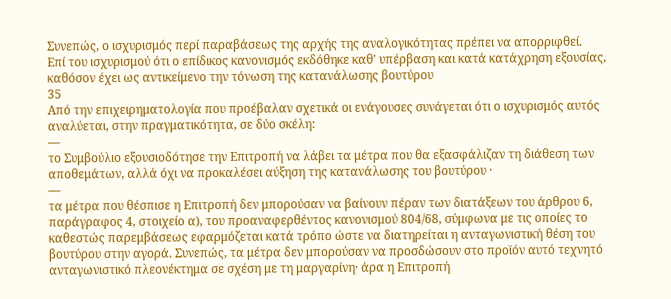Συνεπώς, ο ισχυρισμός περί παραβάσεως της αρχής της αναλογικότητας πρέπει να απορριφθεί.
Επί του ισχυρισμού ότι ο επίδικος κανονισμός εκδόθηκε καθ' υπέρβαση και κατά κατάχρηση εξουσίας, καθόσον έχει ως αντικείμενο την τόνωση της κατανάλωσης βουτύρου
35
Από την επιχειρηματολογία που προέβαλαν σχετικά οι ενάγουσες συνάγεται ότι ο ισχυρισμός αυτός αναλύεται, στην πραγματικότητα, σε δύο σκέλη:
—
το Συμβούλιο εξουσιοδότησε την Επιτροπή να λάβει τα μέτρα που θα εξασφάλιζαν τη διάθεση των αποθεμάτων, αλλά όχι να προκαλέσει αύξηση της κατανάλωσης του βουτύρου ·
—
τα μέτρα που θέσπισε η Επιτροπή δεν μπορούσαν να βαίνουν πέραν των διατάξεων του άρθρου 6, παράγραφος 4, στοιχείο α), του προαναφερθέντος κανονισμού 804/68, σύμφωνα με τις οποίες το καθεστώς παρεμβάσεως εφαρμόζεται κατά τρόπο ώστε να διατηρείται η ανταγωνιστική θέση του βουτύρου στην αγορά. Συνεπώς, τα μέτρα δεν μπορούσαν να προσδώσουν στο προϊόν αυτό τεχνητό ανταγωνιστικό πλεονέκτημα σε σχέση με τη μαργαρίνη· άρα η Επιτροπή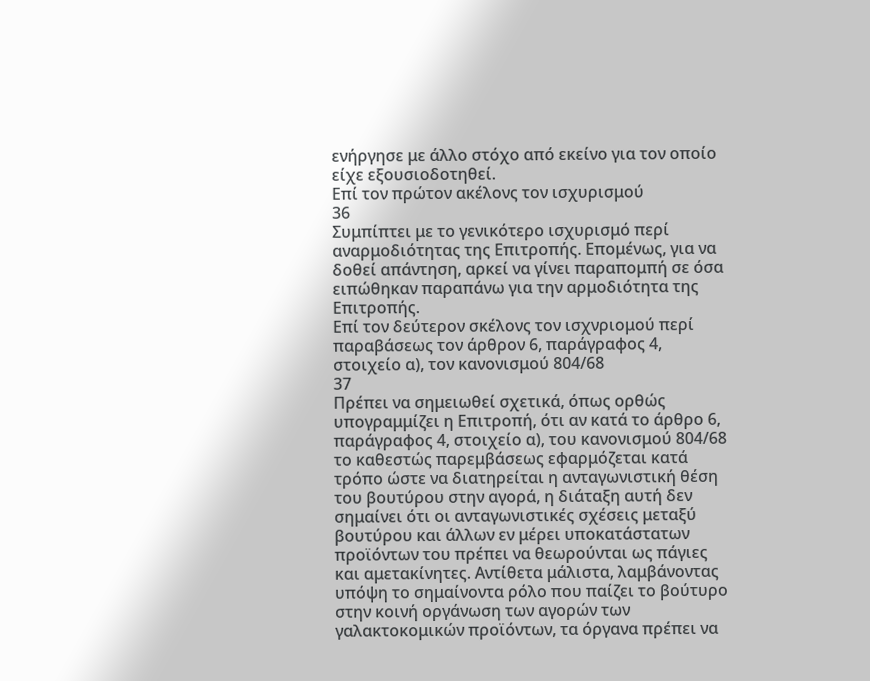ενήργησε με άλλο στόχο από εκείνο για τον οποίο είχε εξουσιοδοτηθεί.
Επί τον πρώτον ακέλονς τον ισχυρισμού
36
Συμπίπτει με το γενικότερο ισχυρισμό περί αναρμοδιότητας της Επιτροπής. Επομένως, για να δοθεί απάντηση, αρκεί να γίνει παραπομπή σε όσα ειπώθηκαν παραπάνω για την αρμοδιότητα της Επιτροπής.
Επί τον δεύτερον σκέλονς τον ισχνριομού περί παραβάσεως τον άρθρον 6, παράγραφος 4, στοιχείο α), τον κανονισμού 804/68
37
Πρέπει να σημειωθεί σχετικά, όπως ορθώς υπογραμμίζει η Επιτροπή, ότι αν κατά το άρθρο 6, παράγραφος 4, στοιχείο α), του κανονισμού 804/68 το καθεστώς παρεμβάσεως εφαρμόζεται κατά τρόπο ώστε να διατηρείται η ανταγωνιστική θέση του βουτύρου στην αγορά, η διάταξη αυτή δεν σημαίνει ότι οι ανταγωνιστικές σχέσεις μεταξύ βουτύρου και άλλων εν μέρει υποκατάστατων προϊόντων του πρέπει να θεωρούνται ως πάγιες και αμετακίνητες. Αντίθετα μάλιστα, λαμβάνοντας υπόψη το σημαίνοντα ρόλο που παίζει το βούτυρο στην κοινή οργάνωση των αγορών των γαλακτοκομικών προϊόντων, τα όργανα πρέπει να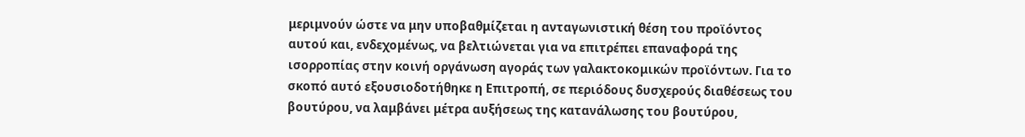μεριμνούν ώστε να μην υποβαθμίζεται η ανταγωνιστική θέση του προϊόντος αυτού και, ενδεχομένως, να βελτιώνεται για να επιτρέπει επαναφορά της ισορροπίας στην κοινή οργάνωση αγοράς των γαλακτοκομικών προϊόντων. Για το σκοπό αυτό εξουσιοδοτήθηκε η Επιτροπή, σε περιόδους δυσχερούς διαθέσεως του βουτύρου, να λαμβάνει μέτρα αυξήσεως της κατανάλωσης του βουτύρου,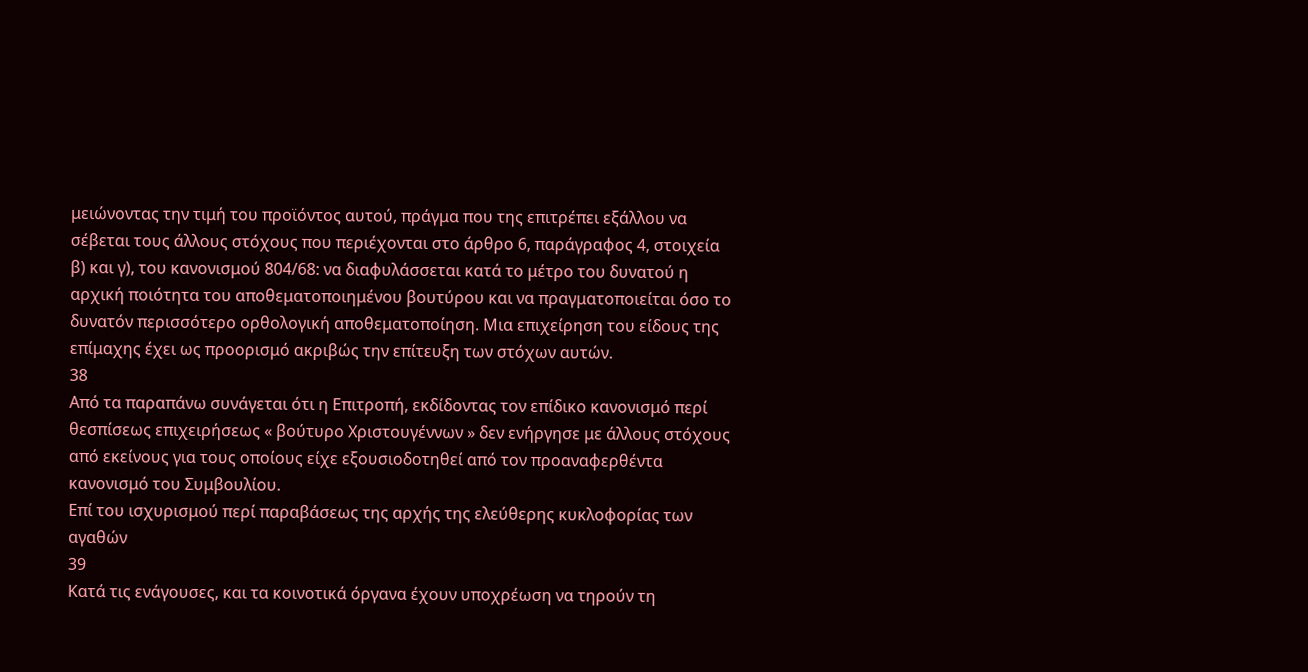μειώνοντας την τιμή του προϊόντος αυτού, πράγμα που της επιτρέπει εξάλλου να σέβεται τους άλλους στόχους που περιέχονται στο άρθρο 6, παράγραφος 4, στοιχεία β) και γ), του κανονισμού 804/68: να διαφυλάσσεται κατά το μέτρο του δυνατού η αρχική ποιότητα του αποθεματοποιημένου βουτύρου και να πραγματοποιείται όσο το δυνατόν περισσότερο ορθολογική αποθεματοποίηση. Μια επιχείρηση του είδους της επίμαχης έχει ως προορισμό ακριβώς την επίτευξη των στόχων αυτών.
38
Από τα παραπάνω συνάγεται ότι η Επιτροπή, εκδίδοντας τον επίδικο κανονισμό περί θεσπίσεως επιχειρήσεως « βούτυρο Χριστουγέννων » δεν ενήργησε με άλλους στόχους από εκείνους για τους οποίους είχε εξουσιοδοτηθεί από τον προαναφερθέντα κανονισμό του Συμβουλίου.
Επί του ισχυρισμού περί παραβάσεως της αρχής της ελεύθερης κυκλοφορίας των αγαθών
39
Κατά τις ενάγουσες, και τα κοινοτικά όργανα έχουν υποχρέωση να τηρούν τη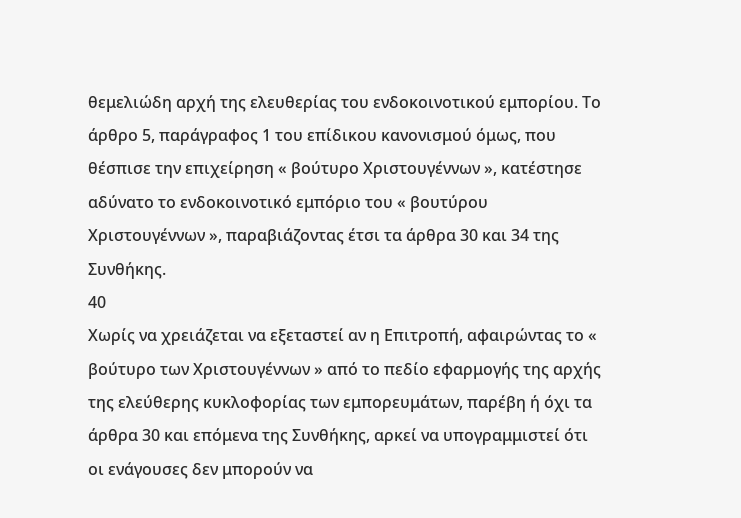θεμελιώδη αρχή της ελευθερίας του ενδοκοινοτικού εμπορίου. Το άρθρο 5, παράγραφος 1 του επίδικου κανονισμού όμως, που θέσπισε την επιχείρηση « βούτυρο Χριστουγέννων », κατέστησε αδύνατο το ενδοκοινοτικό εμπόριο του « βουτύρου Χριστουγέννων », παραβιάζοντας έτσι τα άρθρα 30 και 34 της Συνθήκης.
40
Χωρίς να χρειάζεται να εξεταστεί αν η Επιτροπή, αφαιρώντας το « βούτυρο των Χριστουγέννων » από το πεδίο εφαρμογής της αρχής της ελεύθερης κυκλοφορίας των εμπορευμάτων, παρέβη ή όχι τα άρθρα 30 και επόμενα της Συνθήκης, αρκεί να υπογραμμιστεί ότι οι ενάγουσες δεν μπορούν να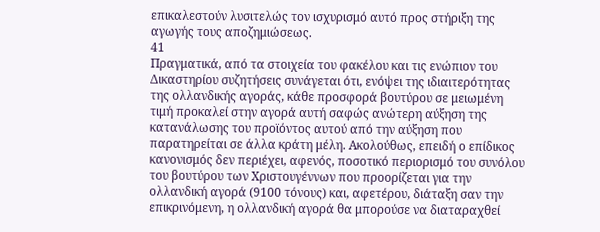επικαλεστούν λυσιτελώς τον ισχυρισμό αυτό προς στήριξη της αγωγής τους αποζημιώσεως.
41
Πραγματικά, από τα στοιχεία του φακέλου και τις ενώπιον του Δικαστηρίου συζητήσεις συνάγεται ότι, ενόψει της ιδιαιτερότητας της ολλανδικής αγοράς, κάθε προσφορά βουτύρου σε μειωμένη τιμή προκαλεί στην αγορά αυτή σαφώς ανώτερη αύξηση της κατανάλωσης του προϊόντος αυτού από την αύξηση που παρατηρείται σε άλλα κράτη μέλη. Ακολούθως, επειδή ο επίδικος κανονισμός δεν περιέχει, αφενός, ποσοτικό περιορισμό του συνόλου του βουτύρου των Χριστουγέννων που προορίζεται για την ολλανδική αγορά (9100 τόνους) και, αφετέρου, διάταξη σαν την επικρινόμενη, η ολλανδική αγορά θα μπορούσε να διαταραχθεί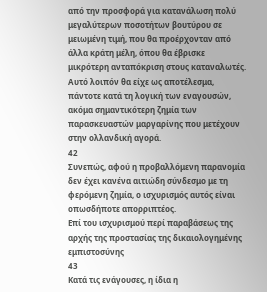από την προσφορά για κατανάλωση πολύ μεγαλύτερων ποσοτήτων βουτύρου σε μειωμένη τιμή, που θα προέρχονταν από άλλα κράτη μέλη, όπου θα έβρισκε μικρότερη ανταπόκριση στους καταναλωτές. Αυτό λοιπόν θα είχε ως αποτέλεσμα, πάντοτε κατά τη λογική των εναγουσών, ακόμα σημαντικότερη ζημία των παρασκευαστών μαργαρίνης που μετέχουν στην ολλανδική αγορά.
42
Συνεπώς, αφού η προβαλλόμενη παρανομία δεν έχει κανένα αιτιώδη σύνδεσμο με τη φερόμενη ζημία, ο ισχυρισμός αυτός είναι οπωσδήποτε απορριπτέος.
Επί του ισχυρισμού περί παραβάσεως της αρχής της προστασίας της δικαιολογημένης εμπιστοσύνης
43
Κατά τις ενάγουσες, η ίδια η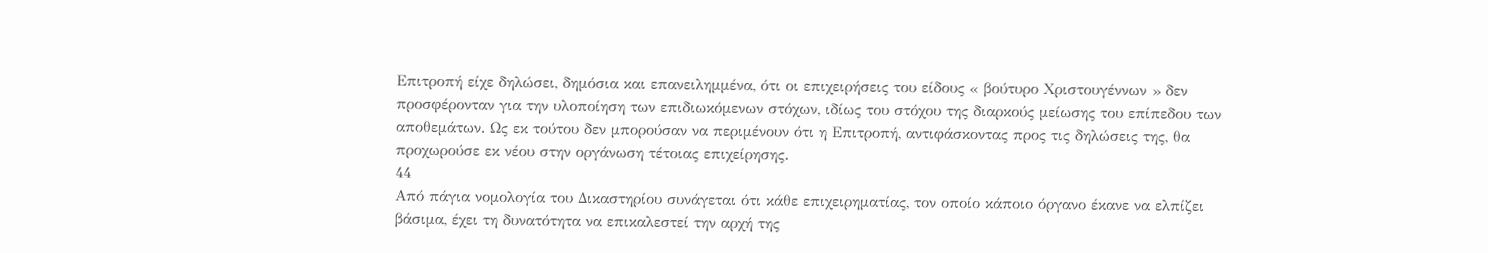Επιτροπή είχε δηλώσει, δημόσια και επανειλημμένα, ότι οι επιχειρήσεις του είδους « βούτυρο Χριστουγέννων » δεν προσφέρονταν για την υλοποίηση των επιδιωκόμενων στόχων, ιδίως του στόχου της διαρκούς μείωσης του επίπεδου των αποθεμάτων. Ως εκ τούτου δεν μπορούσαν να περιμένουν ότι η Επιτροπή, αντιφάσκοντας προς τις δηλώσεις της, θα προχωρούσε εκ νέου στην οργάνωση τέτοιας επιχείρησης.
44
Από πάγια νομολογία του Δικαστηρίου συνάγεται ότι κάθε επιχειρηματίας, τον οποίο κάποιο όργανο έκανε να ελπίζει βάσιμα, έχει τη δυνατότητα να επικαλεστεί την αρχή της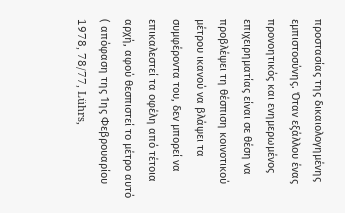προστασίας της δικαιολογημένης εμπιστοσύνης. Όταν εξάλλου ένας προνοητικός και ενημερωμένος επιχειρηματίας είναι σε θέση να προβλέψει τη θέσπιση κοινοτικού μέτρου ικανού να βλάψει τα συμφέροντα του, δεν μπορεί να επικαλεστεί τα οφέλη από τέτοια αρχή, αφού θεσπιστεί το μέτρο αυτό ( απόφαση της 1ης Φεβρουαρίου 1978, 78/77, Lührs,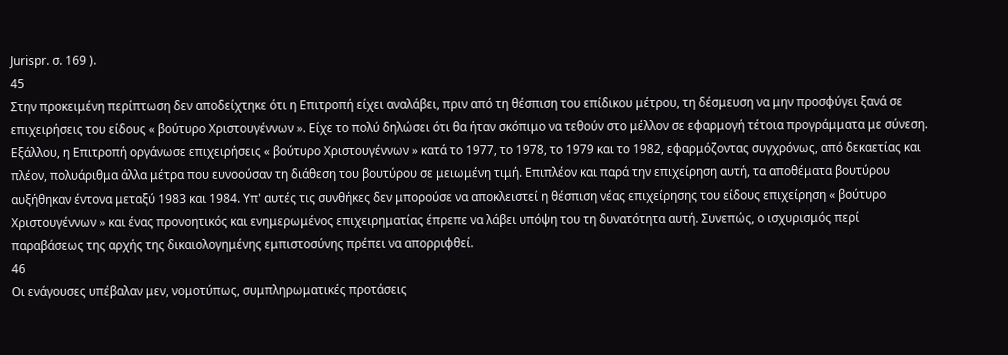Jurispr. σ. 169 ).
45
Στην προκειμένη περίπτωση δεν αποδείχτηκε ότι η Επιτροπή είχει αναλάβει, πριν από τη θέσπιση του επίδικου μέτρου, τη δέσμευση να μην προσφύγει ξανά σε επιχειρήσεις του είδους « βούτυρο Χριστουγέννων ». Είχε το πολύ δηλώσει ότι θα ήταν σκόπιμο να τεθούν στο μέλλον σε εφαρμογή τέτοια προγράμματα με σύνεση. Εξάλλου, η Επιτροπή οργάνωσε επιχειρήσεις « βούτυρο Χριστουγέννων » κατά το 1977, το 1978, το 1979 και το 1982, εφαρμόζοντας συγχρόνως, από δεκαετίας και πλέον, πολυάριθμα άλλα μέτρα που ευνοούσαν τη διάθεση του βουτύρου σε μειωμένη τιμή. Επιπλέον και παρά την επιχείρηση αυτή, τα αποθέματα βουτύρου αυξήθηκαν έντονα μεταξύ 1983 και 1984. Υπ' αυτές τις συνθήκες δεν μπορούσε να αποκλειστεί η θέσπιση νέας επιχείρησης του είδους επιχείρηση « βούτυρο Χριστουγέννων » και ένας προνοητικός και ενημερωμένος επιχειρηματίας έπρεπε να λάβει υπόψη του τη δυνατότητα αυτή. Συνεπώς, ο ισχυρισμός περί παραβάσεως της αρχής της δικαιολογημένης εμπιστοσύνης πρέπει να απορριφθεί.
46
Οι ενάγουσες υπέβαλαν μεν, νομοτύπως, συμπληρωματικές προτάσεις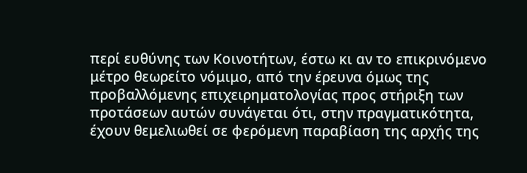περί ευθύνης των Κοινοτήτων, έστω κι αν το επικρινόμενο μέτρο θεωρείτο νόμιμο, από την έρευνα όμως της προβαλλόμενης επιχειρηματολογίας προς στήριξη των προτάσεων αυτών συνάγεται ότι, στην πραγματικότητα, έχουν θεμελιωθεί σε φερόμενη παραβίαση της αρχής της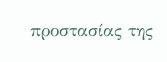προστασίας της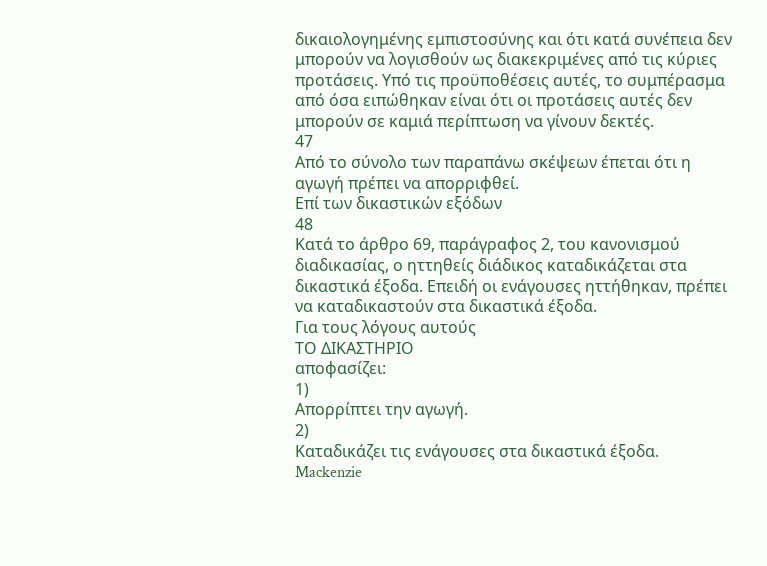δικαιολογημένης εμπιστοσύνης και ότι κατά συνέπεια δεν μπορούν να λογισθούν ως διακεκριμένες από τις κύριες προτάσεις. Υπό τις προϋποθέσεις αυτές, το συμπέρασμα από όσα ειπώθηκαν είναι ότι οι προτάσεις αυτές δεν μπορούν σε καμιά περίπτωση να γίνουν δεκτές.
47
Από το σύνολο των παραπάνω σκέψεων έπεται ότι η αγωγή πρέπει να απορριφθεί.
Επί των δικαστικών εξόδων
48
Κατά το άρθρο 69, παράγραφος 2, του κανονισμού διαδικασίας, ο ηττηθείς διάδικος καταδικάζεται στα δικαστικά έξοδα. Επειδή οι ενάγουσες ηττήθηκαν, πρέπει να καταδικαστούν στα δικαστικά έξοδα.
Για τους λόγους αυτούς
ΤΟ ΔΙΚΑΣΤΗΡΙΟ
αποφασίζει:
1)
Απορρίπτει την αγωγή.
2)
Καταδικάζει τις ενάγουσες στα δικαστικά έξοδα.
Mackenzie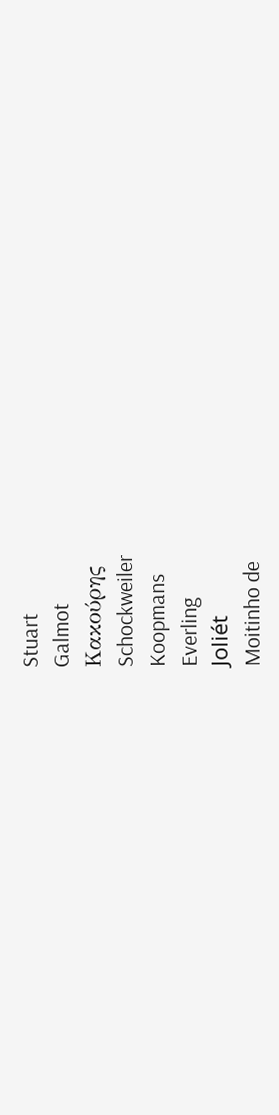Stuart
Galmot
Κακούρης
Schockweiler
Koopmans
Everling
Joliét
Moitinho de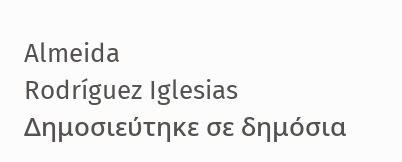Almeida
Rodríguez Iglesias
Δημοσιεύτηκε σε δημόσια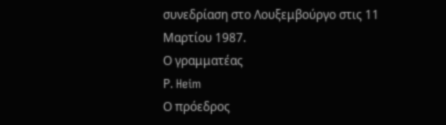συνεδρίαση στο Λουξεμβούργο στις 11 Μαρτίου 1987.
Ο γραμματέας
Ρ. Heim
Ο πρόεδρος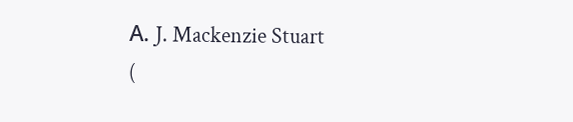Α. J. Mackenzie Stuart
(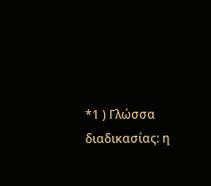*1 ) Γλώσσα διαδικασίας: η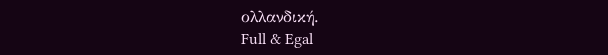ολλανδική.
Full & Egal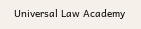Universal Law Academy